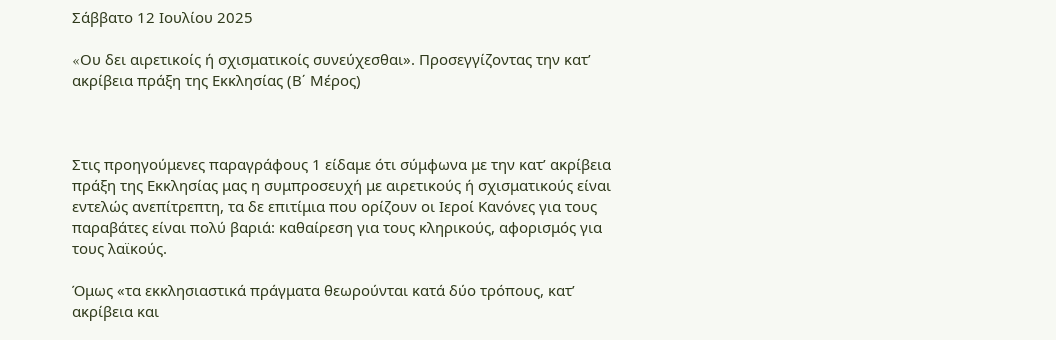Σάββατο 12 Ιουλίου 2025

«Oυ δει αιρετικοίς ή σχισματικοίς συνεύχεσθαι». Προσεγγίζοντας την κατ’ ακρίβεια πράξη της Εκκλησίας (Β΄ Μέρος)



Στις προηγούμενες παραγράφους 1 είδαμε ότι σύμφωνα με την κατ’ ακρίβεια πράξη της Εκκλησίας μας η συμπροσευχή με αιρετικούς ή σχισματικούς είναι εντελώς ανεπίτρεπτη, τα δε επιτίμια που ορίζουν οι Ιεροί Κανόνες για τους παραβάτες είναι πολύ βαριά: καθαίρεση για τους κληρικούς, αφορισμός για τους λαϊκούς.

Όμως «τα εκκλησιαστικά πράγματα θεωρούνται κατά δύο τρόπους, κατ’ ακρίβεια και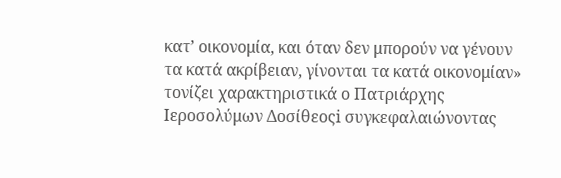κατ’ οικονομία, και όταν δεν μπορούν να γένουν τα κατά ακρίβειαν, γίνονται τα κατά οικονομίαν» τονίζει χαρακτηριστικά ο Πατριάρχης Ιεροσολύμων Δοσίθεοςi συγκεφαλαιώνοντας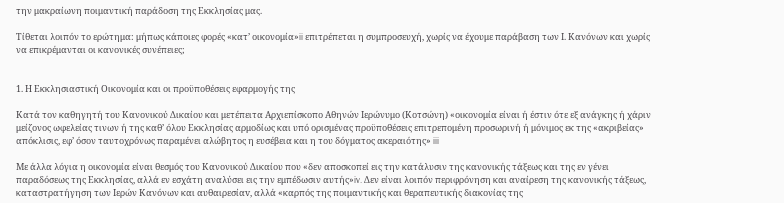την μακραίωνη ποιμαντική παράδοση της Εκκλησίας μας.

Τίθεται λοιπόν το ερώτημα: μήπως κάποιες φορές «κατ’ οικονομία»ii επιτρέπεται η συμπροσευχή, χωρίς να έχουμε παράβαση των Ι. Κανόνων και χωρίς να επικρέμανται οι κανονικές συνέπειες;


1. Η Εκκλησιαστική Οικονομία και οι προϋποθέσεις εφαρμογής της

Κατά τον καθηγητή του Κανονικού Δικαίου και μετέπειτα Αρχιεπίσκοπο Αθηνών Ιερώνυμο (Κοτσώνη) «οικονομία είναι ή έστιν ότε εξ ανάγκης ή χάριν μείζονος ωφελείας τινων ή της καθ’ όλου Εκκλησίας αρμοδίως και υπό ορισμένας προϋποθέσεις επιτρεπομένη προσωρινή ή μόνιμος εκ της «ακριβείας» απόκλισις, εφ’ όσον ταυτοχρόνως παραμένει αλώβητος η ευσέβεια και η του δόγματος ακεραιότης» iii

Με άλλα λόγια η οικονομία είναι θεσμός του Κανονικού Δικαίου που «δεν αποσκοπεί εις την κατάλυσιν της κανονικής τάξεως και της εν γένει παραδόσεως της Εκκλησίας, αλλά εν εσχάτη αναλύσει εις την εμπέδωσιν αυτής»iv. Δεν είναι λοιπόν περιφρόνηση και αναίρεση της κανονικής τάξεως, καταστρατήγηση των Ιερών Κανόνων και αυθαιρεσίαv, αλλά «καρπός της ποιμαντικής και θεραπευτικής διακονίας της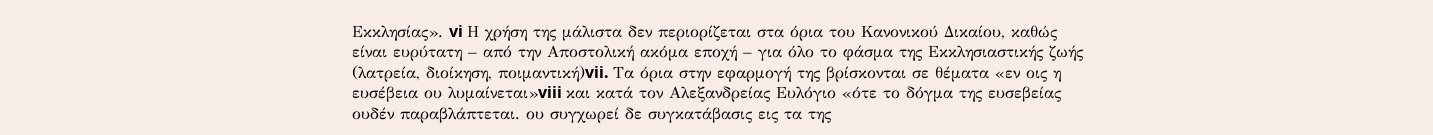Εκκλησίας». vi Η χρήση της μάλιστα δεν περιορίζεται στα όρια του Κανονικού Δικαίου, καθώς είναι ευρύτατη – από την Αποστολική ακόμα εποχή – για όλο το φάσμα της Εκκλησιαστικής ζωής (λατρεία, διοίκηση, ποιμαντική)vii. Τα όρια στην εφαρμογή της βρίσκονται σε θέματα «εν οις η ευσέβεια ου λυμαίνεται»viii και κατά τον Αλεξανδρείας Ευλόγιο «ότε το δόγμα της ευσεβείας ουδέν παραβλάπτεται. ου συγχωρεί δε συγκατάβασις εις τα της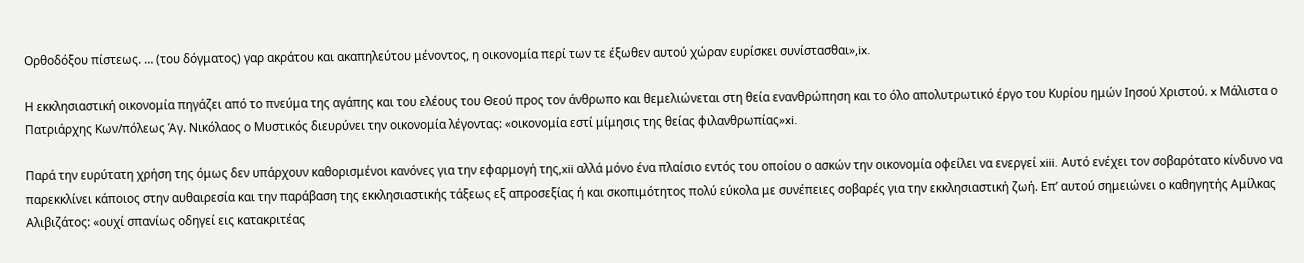Ορθοδόξου πίστεως. … (του δόγματος) γαρ ακράτου και ακαπηλεύτου μένοντος, η οικονομία περί των τε έξωθεν αυτού χώραν ευρίσκει συνίστασθαι»,ix.

Η εκκλησιαστική οικονομία πηγάζει από το πνεύμα της αγάπης και του ελέους του Θεού προς τον άνθρωπο και θεμελιώνεται στη θεία ενανθρώπηση και το όλο απολυτρωτικό έργο του Κυρίου ημών Ιησού Χριστού. x Μάλιστα ο Πατριάρχης Κων/πόλεως Άγ. Νικόλαος ο Μυστικός διευρύνει την οικονομία λέγοντας: «οικονομία εστί μίμησις της θείας φιλανθρωπίας»xi.

Παρά την ευρύτατη χρήση της όμως δεν υπάρχουν καθορισμένοι κανόνες για την εφαρμογή της,xii αλλά μόνο ένα πλαίσιο εντός του οποίου ο ασκών την οικονομία οφείλει να ενεργεί xiii. Αυτό ενέχει τον σοβαρότατο κίνδυνο να παρεκκλίνει κάποιος στην αυθαιρεσία και την παράβαση της εκκλησιαστικής τάξεως εξ απροσεξίας ή και σκοπιμότητος πολύ εύκολα με συνέπειες σοβαρές για την εκκλησιαστική ζωή. Επ’ αυτού σημειώνει ο καθηγητής Αμίλκας Αλιβιζάτος: «ουχί σπανίως οδηγεί εις κατακριτέας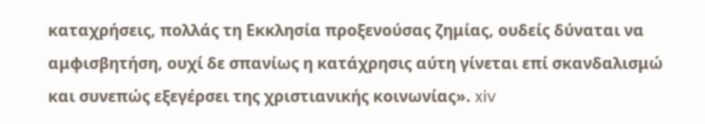καταχρήσεις, πολλάς τη Εκκλησία προξενούσας ζημίας, ουδείς δύναται να αμφισβητήση, ουχί δε σπανίως η κατάχρησις αύτη γίνεται επί σκανδαλισμώ και συνεπώς εξεγέρσει της χριστιανικής κοινωνίας». xiv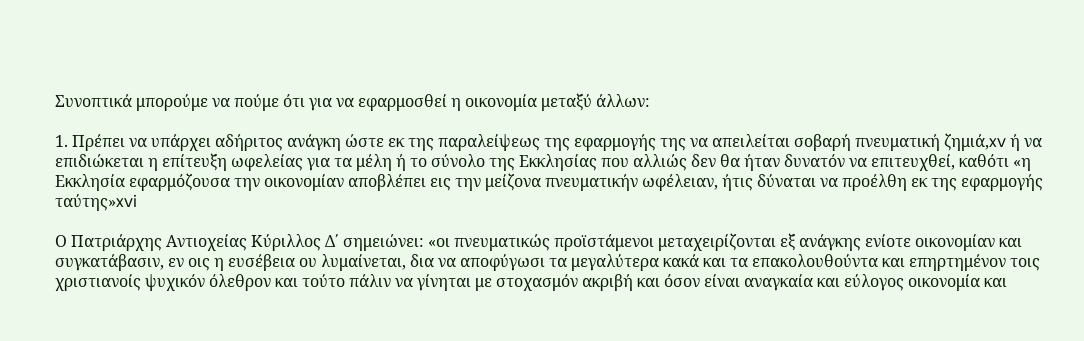Συνοπτικά μπορούμε να πούμε ότι για να εφαρμοσθεί η οικονομία μεταξύ άλλων:

1. Πρέπει να υπάρχει αδήριτος ανάγκη ώστε εκ της παραλείψεως της εφαρμογής της να απειλείται σοβαρή πνευματική ζημιά,xv ή να επιδιώκεται η επίτευξη ωφελείας για τα μέλη ή το σύνολο της Εκκλησίας που αλλιώς δεν θα ήταν δυνατόν να επιτευχθεί, καθότι «η Εκκλησία εφαρμόζουσα την οικονομίαν αποβλέπει εις την μείζονα πνευματικήν ωφέλειαν, ήτις δύναται να προέλθη εκ της εφαρμογής ταύτης»xvi

Ο Πατριάρχης Αντιοχείας Κύριλλος Δ΄ σημειώνει: «οι πνευματικώς προϊστάμενοι μεταχειρίζονται εξ ανάγκης ενίοτε οικονομίαν και συγκατάβασιν, εν οις η ευσέβεια ου λυμαίνεται, δια να αποφύγωσι τα μεγαλύτερα κακά και τα επακολουθούντα και επηρτημένον τοις χριστιανοίς ψυχικόν όλεθρον και τούτο πάλιν να γίνηται με στοχασμόν ακριβή και όσον είναι αναγκαία και εύλογος οικονομία και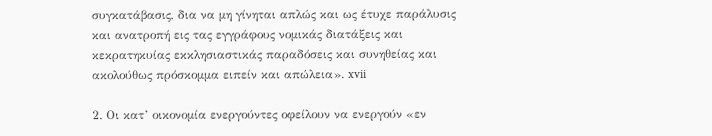συγκατάβασις, δια να μη γίνηται απλώς και ως έτυχε παράλυσις και ανατροπή εις τας εγγράφους νομικάς διατάξεις και κεκρατηκυίας εκκλησιαστικάς παραδόσεις και συνηθείας και ακολούθως πρόσκομμα ειπείν και απώλεια». xvii

2. Οι κατ’ οικονομία ενεργούντες οφείλουν να ενεργούν «εν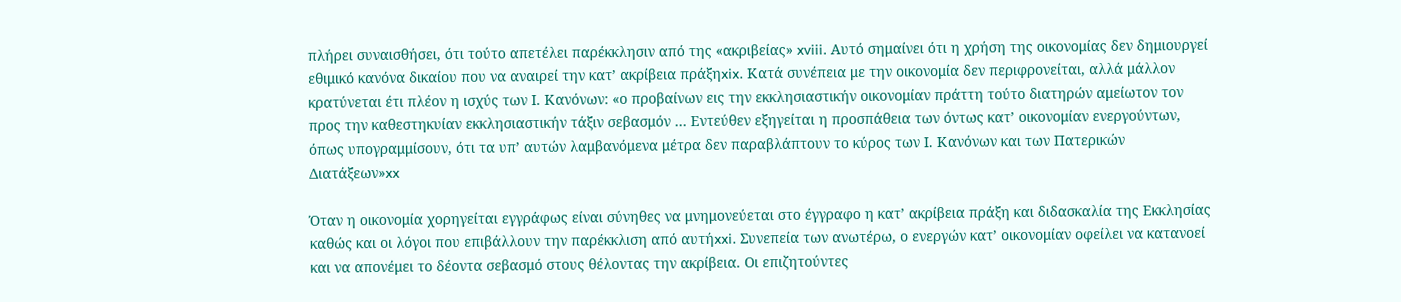πλήρει συναισθήσει, ότι τούτο απετέλει παρέκκλησιν από της «ακριβείας» xviii. Αυτό σημαίνει ότι η χρήση της οικονομίας δεν δημιουργεί εθιμικό κανόνα δικαίου που να αναιρεί την κατ’ ακρίβεια πράξηxix. Κατά συνέπεια με την οικονομία δεν περιφρονείται, αλλά μάλλον κρατύνεται έτι πλέον η ισχύς των Ι. Κανόνων: «ο προβαίνων εις την εκκλησιαστικήν οικονομίαν πράττη τούτο διατηρών αμείωτον τον προς την καθεστηκυίαν εκκλησιαστικήν τάξιν σεβασμόν … Εντεύθεν εξηγείται η προσπάθεια των όντως κατ’ οικονομίαν ενεργούντων, όπως υπογραμμίσουν, ότι τα υπ’ αυτών λαμβανόμενα μέτρα δεν παραβλάπτουν το κύρος των Ι. Κανόνων και των Πατερικών Διατάξεων»xx

Όταν η οικονομία χορηγείται εγγράφως είναι σύνηθες να μνημονεύεται στο έγγραφο η κατ’ ακρίβεια πράξη και διδασκαλία της Εκκλησίας καθώς και οι λόγοι που επιβάλλουν την παρέκκλιση από αυτήxxi. Συνεπεία των ανωτέρω, ο ενεργών κατ’ οικονομίαν οφείλει να κατανοεί και να απονέμει το δέοντα σεβασμό στους θέλοντας την ακρίβεια. Οι επιζητούντες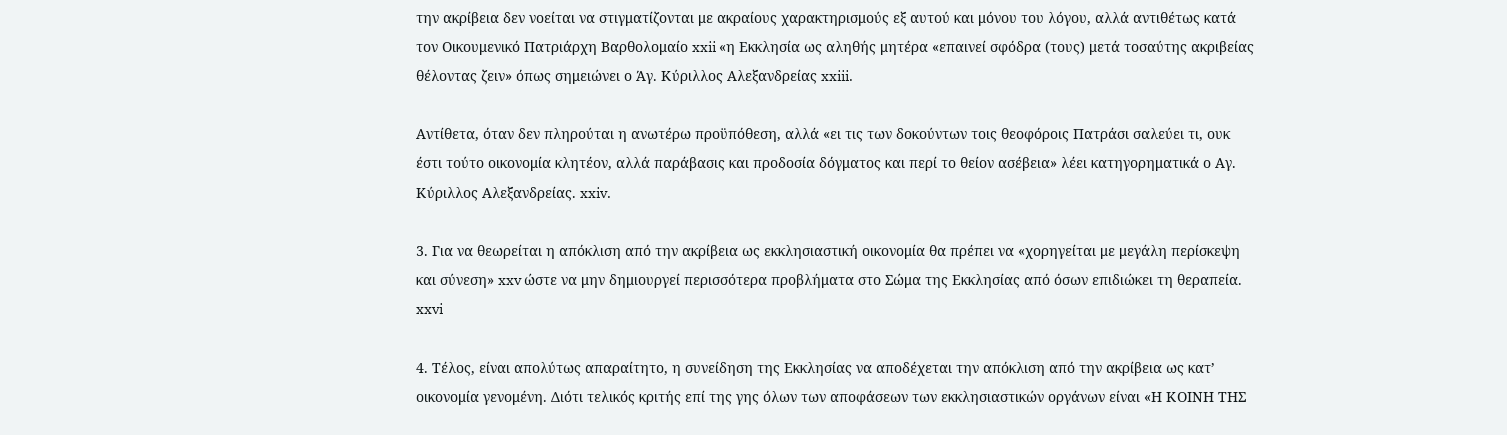την ακρίβεια δεν νοείται να στιγματίζονται με ακραίους χαρακτηρισμούς εξ αυτού και μόνου του λόγου, αλλά αντιθέτως κατά τον Οικουμενικό Πατριάρχη Βαρθολομαίο xxii «η Εκκλησία ως αληθής μητέρα «επαινεί σφόδρα (τους) μετά τοσαύτης ακριβείας θέλοντας ζειν» όπως σημειώνει ο Άγ. Κύριλλος Αλεξανδρείας xxiii.

Αντίθετα, όταν δεν πληρούται η ανωτέρω προϋπόθεση, αλλά «ει τις των δοκούντων τοις θεοφόροις Πατράσι σαλεύει τι, ουκ έστι τούτο οικονομία κλητέον, αλλά παράβασις και προδοσία δόγματος και περί το θείον ασέβεια» λέει κατηγορηματικά ο Αγ. Κύριλλος Αλεξανδρείας. xxiv.

3. Για να θεωρείται η απόκλιση από την ακρίβεια ως εκκλησιαστική οικονομία θα πρέπει να «χορηγείται με μεγάλη περίσκεψη και σύνεση» xxv ώστε να μην δημιουργεί περισσότερα προβλήματα στο Σώμα της Εκκλησίας από όσων επιδιώκει τη θεραπεία. xxvi

4. Τέλος, είναι απολύτως απαραίτητο, η συνείδηση της Εκκλησίας να αποδέχεται την απόκλιση από την ακρίβεια ως κατ’ οικονομία γενομένη. Διότι τελικός κριτής επί της γης όλων των αποφάσεων των εκκλησιαστικών οργάνων είναι «Η ΚΟΙΝΗ ΤΗΣ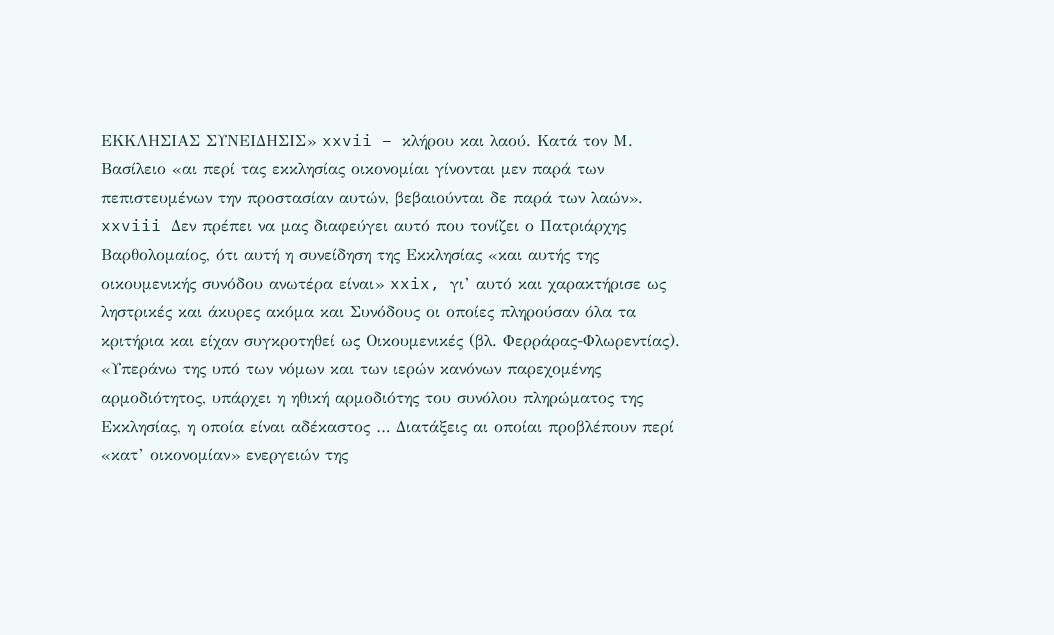ΕΚΚΛΗΣΙΑΣ ΣΥΝΕΙΔΗΣΙΣ» xxvii – κλήρου και λαού. Κατά τον Μ. Βασίλειο «αι περί τας εκκλησίας οικονομίαι γίνονται μεν παρά των πεπιστευμένων την προστασίαν αυτών, βεβαιούνται δε παρά των λαών». xxviii Δεν πρέπει να μας διαφεύγει αυτό που τονίζει ο Πατριάρχης Βαρθολομαίος, ότι αυτή η συνείδηση της Εκκλησίας «και αυτής της οικουμενικής συνόδου ανωτέρα είναι» xxix, γι’ αυτό και χαρακτήρισε ως ληστρικές και άκυρες ακόμα και Συνόδους οι οποίες πληρούσαν όλα τα κριτήρια και είχαν συγκροτηθεί ως Οικουμενικές (βλ. Φερράρας-Φλωρεντίας). «Υπεράνω της υπό των νόμων και των ιερών κανόνων παρεχομένης αρμοδιότητος, υπάρχει η ηθική αρμοδιότης του συνόλου πληρώματος της Εκκλησίας, η οποία είναι αδέκαστος … Διατάξεις αι οποίαι προβλέπουν περί «κατ’ οικονομίαν» ενεργειών της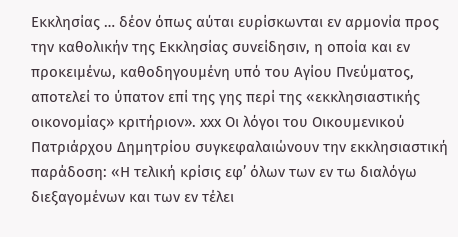Εκκλησίας … δέον όπως αύται ευρίσκωνται εν αρμονία προς την καθολικήν της Εκκλησίας συνείδησιν, η οποία και εν προκειμένω, καθοδηγουμένη υπό του Αγίου Πνεύματος, αποτελεί το ύπατον επί της γης περί της «εκκλησιαστικής οικονομίας» κριτήριον». xxx Οι λόγοι του Οικουμενικού Πατριάρχου Δημητρίου συγκεφαλαιώνουν την εκκλησιαστική παράδοση: «Η τελική κρίσις εφ’ όλων των εν τω διαλόγω διεξαγομένων και των εν τέλει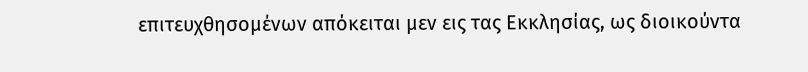επιτευχθησομένων απόκειται μεν εις τας Εκκλησίας, ως διοικούντα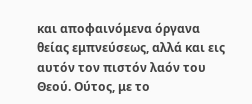και αποφαινόμενα όργανα θείας εμπνεύσεως, αλλά και εις αυτόν τον πιστόν λαόν του Θεού. Ούτος, με το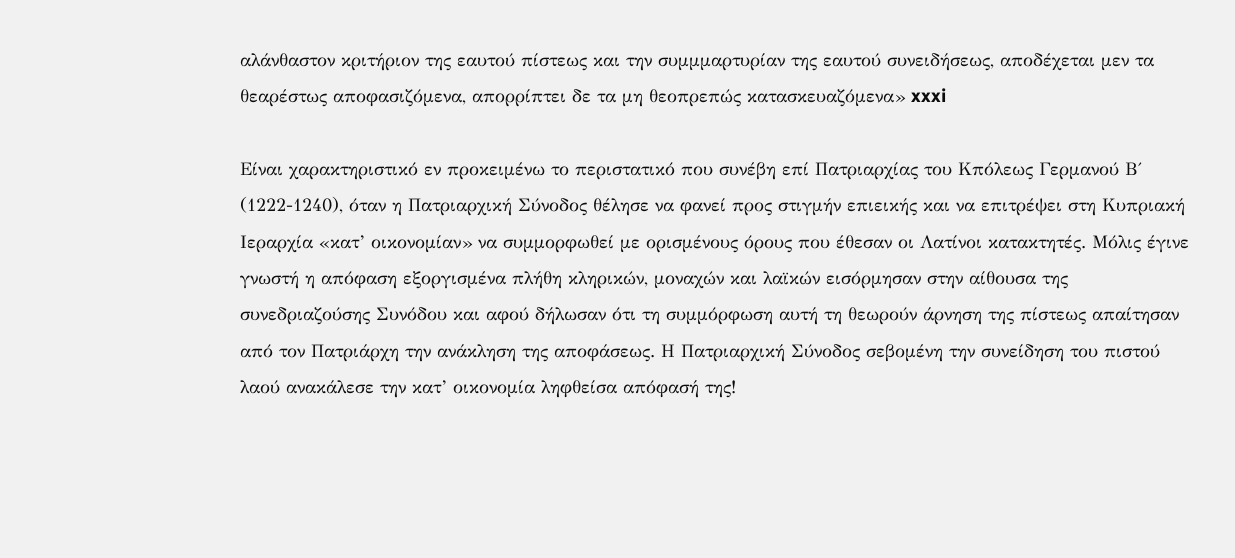αλάνθαστον κριτήριον της εαυτού πίστεως και την συμμμαρτυρίαν της εαυτού συνειδήσεως, αποδέχεται μεν τα θεαρέστως αποφασιζόμενα, απορρίπτει δε τα μη θεοπρεπώς κατασκευαζόμενα» xxxi

Είναι χαρακτηριστικό εν προκειμένω το περιστατικό που συνέβη επί Πατριαρχίας του Κπόλεως Γερμανού Β΄ (1222-1240), όταν η Πατριαρχική Σύνοδος θέλησε να φανεί προς στιγμήν επιεικής και να επιτρέψει στη Κυπριακή Ιεραρχία «κατ’ οικονομίαν» να συμμορφωθεί με ορισμένους όρους που έθεσαν οι Λατίνοι κατακτητές. Μόλις έγινε γνωστή η απόφαση εξοργισμένα πλήθη κληρικών, μοναχών και λαϊκών εισόρμησαν στην αίθουσα της συνεδριαζούσης Συνόδου και αφού δήλωσαν ότι τη συμμόρφωση αυτή τη θεωρούν άρνηση της πίστεως απαίτησαν από τον Πατριάρχη την ανάκληση της αποφάσεως. Η Πατριαρχική Σύνοδος σεβομένη την συνείδηση του πιστού λαού ανακάλεσε την κατ’ οικονομία ληφθείσα απόφασή της!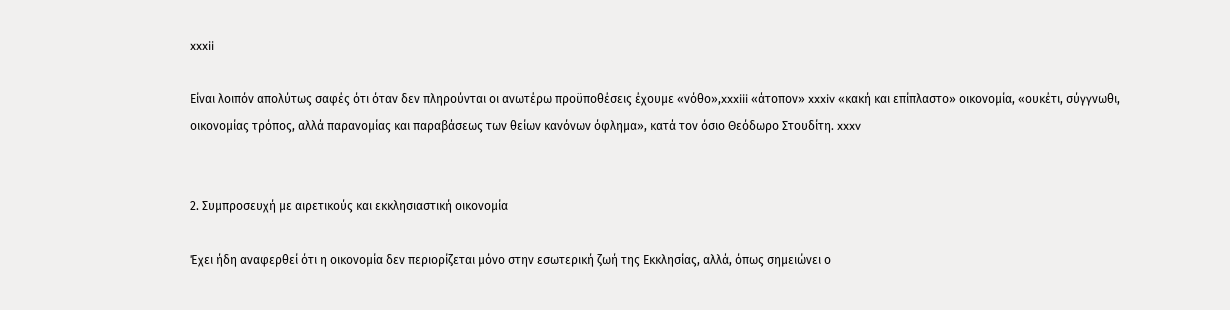xxxii

Είναι λοιπόν απολύτως σαφές ότι όταν δεν πληρούνται οι ανωτέρω προϋποθέσεις έχουμε «νόθο»,xxxiii «άτοπον» xxxiv «κακή και επίπλαστο» οικονομία, «ουκέτι, σύγγνωθι, οικονομίας τρόπος, αλλά παρανομίας και παραβάσεως των θείων κανόνων όφλημα», κατά τον όσιο Θεόδωρο Στουδίτη. xxxv


2. Συμπροσευχή με αιρετικούς και εκκλησιαστική οικονομία

Έχει ήδη αναφερθεί ότι η οικονομία δεν περιορίζεται μόνο στην εσωτερική ζωή της Εκκλησίας, αλλά, όπως σημειώνει ο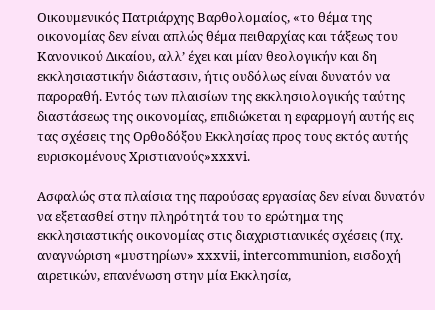Οικουμενικός Πατριάρχης Βαρθολομαίος, «το θέμα της οικονομίας δεν είναι απλώς θέμα πειθαρχίας και τάξεως του Κανονικού Δικαίου, αλλ’ έχει και μίαν θεολογικήν και δη εκκλησιαστικήν διάστασιν, ήτις ουδόλως είναι δυνατόν να παροραθή. Εντός των πλαισίων της εκκλησιολογικής ταύτης διαστάσεως της οικονομίας, επιδιώκεται η εφαρμογή αυτής εις τας σχέσεις της Ορθοδόξου Εκκλησίας προς τους εκτός αυτής ευρισκομένους Χριστιανούς»xxxvi.

Ασφαλώς στα πλαίσια της παρούσας εργασίας δεν είναι δυνατόν να εξετασθεί στην πληρότητά του το ερώτημα της εκκλησιαστικής οικονομίας στις διαχριστιανικές σχέσεις (πχ. αναγνώριση «μυστηρίων» xxxvii, intercommunion, εισδοχή αιρετικών, επανένωση στην μία Εκκλησία,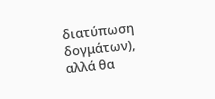διατύπωση δογμάτων), αλλά θα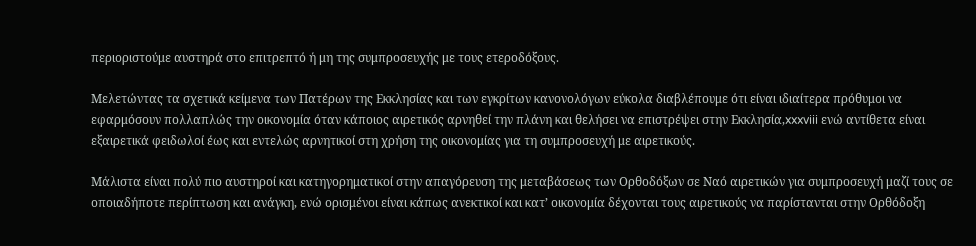περιοριστούμε αυστηρά στο επιτρεπτό ή μη της συμπροσευχής με τους ετεροδόξους.

Μελετώντας τα σχετικά κείμενα των Πατέρων της Εκκλησίας και των εγκρίτων κανονολόγων εύκολα διαβλέπουμε ότι είναι ιδιαίτερα πρόθυμοι να εφαρμόσουν πολλαπλώς την οικονομία όταν κάποιος αιρετικός αρνηθεί την πλάνη και θελήσει να επιστρέψει στην Εκκλησία,xxxviii ενώ αντίθετα είναι εξαιρετικά φειδωλοί έως και εντελώς αρνητικοί στη χρήση της οικονομίας για τη συμπροσευχή με αιρετικούς.

Μάλιστα είναι πολύ πιο αυστηροί και κατηγορηματικοί στην απαγόρευση της μεταβάσεως των Ορθοδόξων σε Ναό αιρετικών για συμπροσευχή μαζί τους σε οποιαδήποτε περίπτωση και ανάγκη, ενώ ορισμένοι είναι κάπως ανεκτικοί και κατ’ οικονομία δέχονται τους αιρετικούς να παρίστανται στην Ορθόδοξη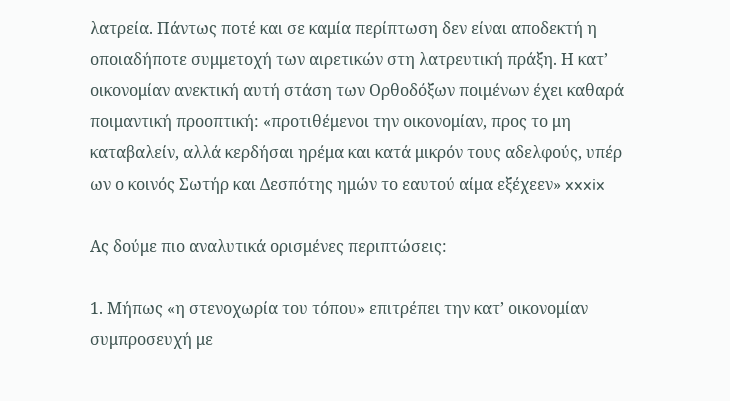λατρεία. Πάντως ποτέ και σε καμία περίπτωση δεν είναι αποδεκτή η οποιαδήποτε συμμετοχή των αιρετικών στη λατρευτική πράξη. Η κατ’ οικονομίαν ανεκτική αυτή στάση των Ορθοδόξων ποιμένων έχει καθαρά ποιμαντική προοπτική: «προτιθέμενοι την οικονομίαν, προς το μη καταβαλείν, αλλά κερδήσαι ηρέμα και κατά μικρόν τους αδελφούς, υπέρ ων ο κοινός Σωτήρ και Δεσπότης ημών το εαυτού αίμα εξέχεεν» xxxix

Ας δούμε πιο αναλυτικά ορισμένες περιπτώσεις:

1. Μήπως «η στενοχωρία του τόπου» επιτρέπει την κατ’ οικονομίαν συμπροσευχή με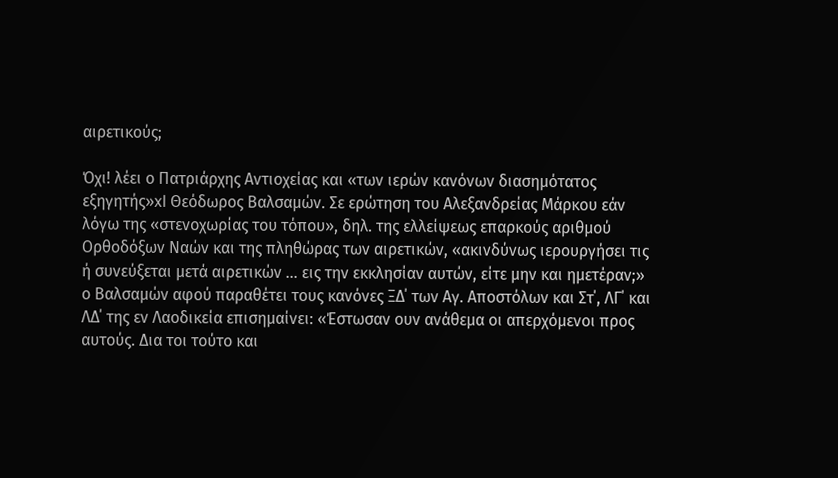αιρετικούς;

Όχι! λέει ο Πατριάρχης Αντιοχείας και «των ιερών κανόνων διασημότατος εξηγητής»xl Θεόδωρος Βαλσαμών. Σε ερώτηση του Αλεξανδρείας Μάρκου εάν λόγω της «στενοχωρίας του τόπου», δηλ. της ελλείψεως επαρκούς αριθμού Ορθοδόξων Ναών και της πληθώρας των αιρετικών, «ακινδύνως ιερουργήσει τις ή συνεύξεται μετά αιρετικών … εις την εκκλησίαν αυτών, είτε μην και ημετέραν;» ο Βαλσαμών αφού παραθέτει τους κανόνες ΞΔ΄ των Αγ. Αποστόλων και Στ΄, ΛΓ΄ και ΛΔ΄ της εν Λαοδικεία επισημαίνει: «Έστωσαν ουν ανάθεμα οι απερχόμενοι προς αυτούς. Δια τοι τούτο και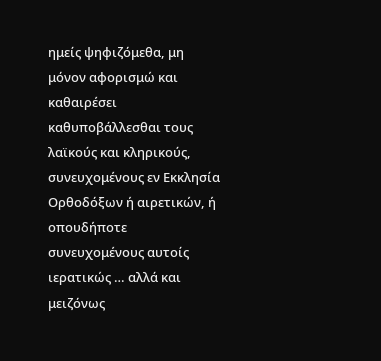ημείς ψηφιζόμεθα, μη μόνον αφορισμώ και καθαιρέσει καθυποβάλλεσθαι τους λαϊκούς και κληρικούς, συνευχομένους εν Εκκλησία Ορθοδόξων ή αιρετικών, ή οπουδήποτε συνευχομένους αυτοίς ιερατικώς … αλλά και μειζόνως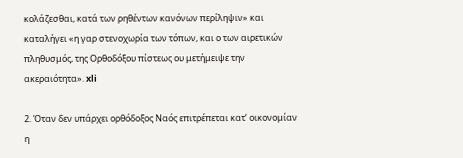κολάζεσθαι, κατά των ρηθέντων κανόνων περίληψιν» και καταλήγει «η γαρ στενοχωρία των τόπων, και ο των αιρετικών πληθυσμός, της Ορθοδόξου πίστεως ου μετήμειψε την ακεραιότητα». xli

2. Όταν δεν υπάρχει ορθόδοξος Ναός επιτρέπεται κατ’ οικονομίαν η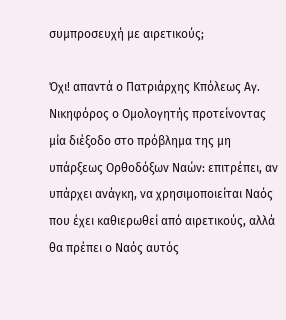συμπροσευχή με αιρετικούς;

Όχι! απαντά ο Πατριάρχης Κπόλεως Αγ. Νικηφόρος ο Ομολογητής προτείνοντας μία διέξοδο στο πρόβλημα της μη υπάρξεως Ορθοδόξων Ναών: επιτρέπει, αν υπάρχει ανάγκη, να χρησιμοποιείται Ναός που έχει καθιερωθεί από αιρετικούς, αλλά θα πρέπει ο Ναός αυτός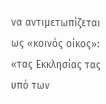να αντιμετωπίζεται ως «κοινός οίκος»: «τας Εκκλησίας τας υπό των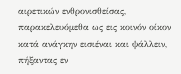αιρετικών ενθρονισθείσας, παρακελευόμεθα ως εις κοινόν οίκον κατά ανάγκην εισιέναι και ψάλλειν, πήξαντας εν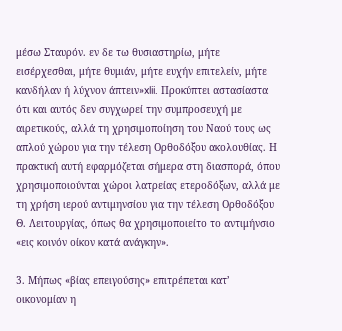μέσω Σταυρόν. εν δε τω θυσιαστηρίω, μήτε εισέρχεσθαι, μήτε θυμιάν, μήτε ευχήν επιτελείν, μήτε κανδήλαν ή λύχνον άπτειν»xlii. Προκύπτει αστασίαστα ότι και αυτός δεν συγχωρεί την συμπροσευχή με αιρετικούς, αλλά τη χρησιμοποίηση του Ναού τους ως απλού χώρου για την τέλεση Ορθοδόξου ακολουθίας. Η πρακτική αυτή εφαρμόζεται σήμερα στη διασπορά, όπου χρησιμοποιούνται χώροι λατρείας ετεροδόξων, αλλά με τη χρήση ιερού αντιμηνσίου για την τέλεση Ορθοδόξου Θ. Λειτουργίας, όπως θα χρησιμοποιείτο το αντιμήνσιο «εις κοινόν οίκον κατά ανάγκην».

3. Μήπως «βίας επειγούσης» επιτρέπεται κατ’ οικονομίαν η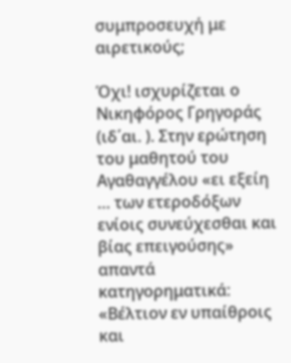συμπροσευχή με αιρετικούς;

Όχι! ισχυρίζεται ο Νικηφόρος Γρηγοράς (ιδ΄αι. ). Στην ερώτηση του μαθητού του Αγαθαγγέλου «ει εξείη … των ετεροδόξων ενίοις συνεύχεσθαι και βίας επειγούσης» απαντά κατηγορηματικά: «Βέλτιον εν υπαίθροις και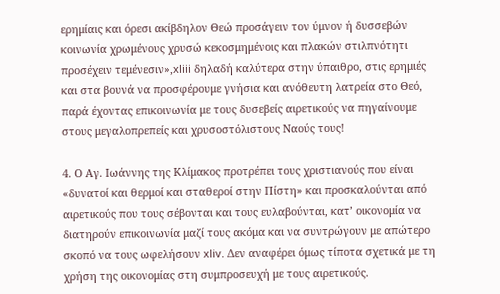ερημίαις και όρεσι ακίβδηλον Θεώ προσάγειν τον ύμνον ή δυσσεβών κοινωνία χρωμένους χρυσώ κεκοσμημένοις και πλακών στιλπνότητι προσέχειν τεμένεσιν»,xliii δηλαδή καλύτερα στην ύπαιθρο, στις ερημιές και στα βουνά να προσφέρουμε γνήσια και ανόθευτη λατρεία στο Θεό, παρά έχοντας επικοινωνία με τους δυσεβείς αιρετικούς να πηγαίνουμε στους μεγαλοπρεπείς και χρυσοστόλιστους Ναούς τους!

4. Ο Αγ. Ιωάννης της Κλίμακος προτρέπει τους χριστιανούς που είναι «δυνατοί και θερμοί και σταθεροί στην Πίστη» και προσκαλούνται από αιρετικούς που τους σέβονται και τους ευλαβούνται, κατ’ οικονομία να διατηρούν επικοινωνία μαζί τους ακόμα και να συντρώγουν με απώτερο σκοπό να τους ωφελήσουν xliv. Δεν αναφέρει όμως τίποτα σχετικά με τη χρήση της οικονομίας στη συμπροσευχή με τους αιρετικούς.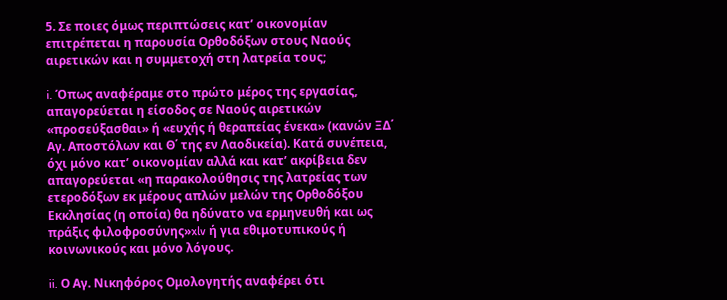5. Σε ποιες όμως περιπτώσεις κατ’ οικονομίαν επιτρέπεται η παρουσία Ορθοδόξων στους Ναούς αιρετικών και η συμμετοχή στη λατρεία τους;

i. Όπως αναφέραμε στο πρώτο μέρος της εργασίας, απαγορεύεται η είσοδος σε Ναούς αιρετικών «προσεύξασθαι» ή «ευχής ή θεραπείας ένεκα» (κανών ΞΔ΄ Αγ. Αποστόλων και Θ΄ της εν Λαοδικεία). Κατά συνέπεια, όχι μόνο κατ’ οικονομίαν αλλά και κατ’ ακρίβεια δεν απαγορεύεται «η παρακολούθησις της λατρείας των ετεροδόξων εκ μέρους απλών μελών της Ορθοδόξου Εκκλησίας (η οποία) θα ηδύνατο να ερμηνευθή και ως πράξις φιλοφροσύνης»xlv ή για εθιμοτυπικούς ή κοινωνικούς και μόνο λόγους.

ii. Ο Αγ. Νικηφόρος Ομολογητής αναφέρει ότι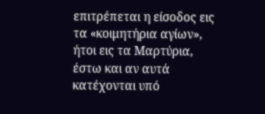επιτρέπεται η είσοδος εις τα «κοιμητήρια αγίων», ήτοι εις τα Μαρτύρια, έστω και αν αυτά κατέχονται υπό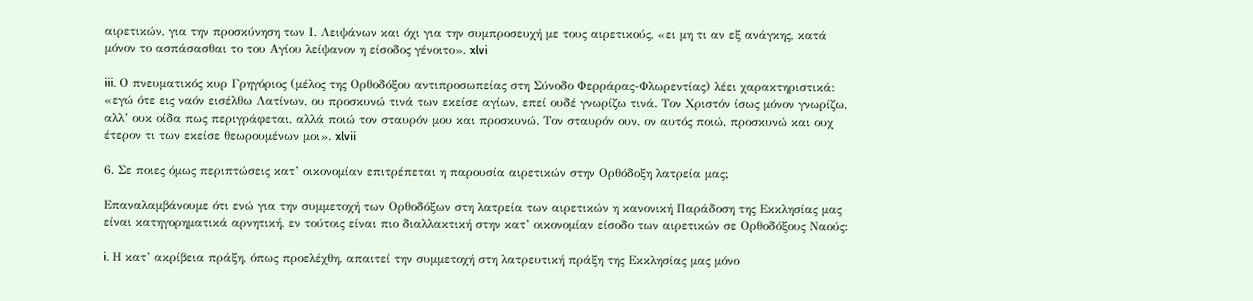αιρετικών, για την προσκύνηση των Ι. Λειψάνων και όχι για την συμπροσευχή με τους αιρετικούς, «ει μη τι αν εξ ανάγκης, κατά μόνον το ασπάσασθαι το του Αγίου λείψανον η είσοδος γένοιτο». xlvi

iii. Ο πνευματικός κυρ Γρηγόριος (μέλος της Ορθοδόξου αντιπροσωπείας στη Σύνοδο Φερράρας-Φλωρεντίας) λέει χαρακτηριστικά: «εγώ ότε εις ναόν εισέλθω Λατίνων, ου προσκυνώ τινά των εκείσε αγίων, επεί ουδέ γνωρίζω τινά. Τον Χριστόν ίσως μόνον γνωρίζω, αλλ’ ουκ οίδα πως περιγράφεται, αλλά ποιώ τον σταυρόν μου και προσκυνώ. Τον σταυρόν ουν, ον αυτός ποιώ, προσκυνώ και ουχ έτερον τι των εκείσε θεωρουμένων μοι». xlvii

6. Σε ποιες όμως περιπτώσεις κατ’ οικονομίαν επιτρέπεται η παρουσία αιρετικών στην Ορθόδοξη λατρεία μας;

Επαναλαμβάνουμε ότι ενώ για την συμμετοχή των Ορθοδόξων στη λατρεία των αιρετικών η κανονική Παράδοση της Εκκλησίας μας είναι κατηγορηματικά αρνητική, εν τούτοις είναι πιο διαλλακτική στην κατ’ οικονομίαν είσοδο των αιρετικών σε Ορθοδόξους Ναούς:

i. Η κατ’ ακρίβεια πράξη, όπως προελέχθη, απαιτεί την συμμετοχή στη λατρευτική πράξη της Εκκλησίας μας μόνο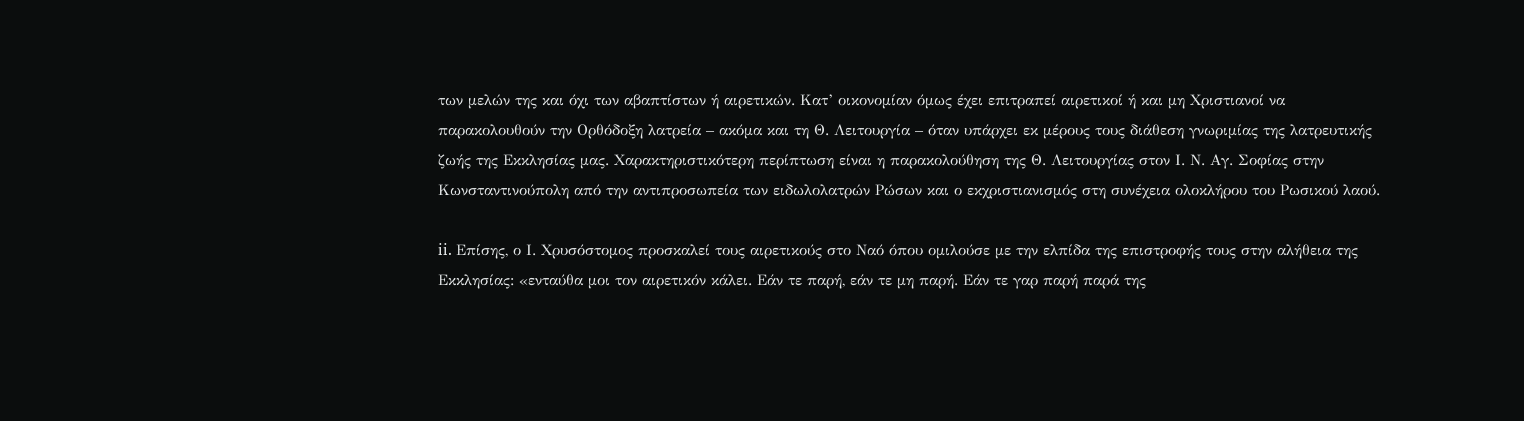των μελών της και όχι των αβαπτίστων ή αιρετικών. Κατ’ οικονομίαν όμως έχει επιτραπεί αιρετικοί ή και μη Χριστιανοί να παρακολουθούν την Ορθόδοξη λατρεία – ακόμα και τη Θ. Λειτουργία – όταν υπάρχει εκ μέρους τους διάθεση γνωριμίας της λατρευτικής ζωής της Εκκλησίας μας. Χαρακτηριστικότερη περίπτωση είναι η παρακολούθηση της Θ. Λειτουργίας στον Ι. Ν. Αγ. Σοφίας στην Κωνσταντινούπολη από την αντιπροσωπεία των ειδωλολατρών Ρώσων και ο εκχριστιανισμός στη συνέχεια ολοκλήρου του Ρωσικού λαού.

ii. Επίσης, ο Ι. Χρυσόστομος προσκαλεί τους αιρετικούς στο Ναό όπου ομιλούσε με την ελπίδα της επιστροφής τους στην αλήθεια της Εκκλησίας: «ενταύθα μοι τον αιρετικόν κάλει. Εάν τε παρή, εάν τε μη παρή. Εάν τε γαρ παρή παρά της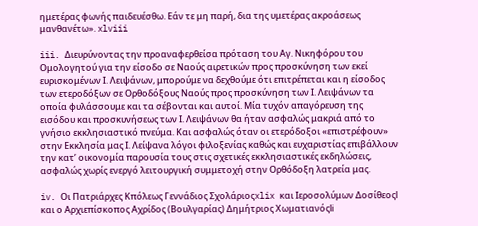ημετέρας φωνής παιδευέσθω. Εάν τε μη παρή, δια της υμετέρας ακροάσεως μανθανέτω». xlviii

iii. Διευρύνοντας την προαναφερθείσα πρόταση του Αγ. Νικηφόρου του Ομολογητού για την είσοδο σε Ναούς αιρετικών προς προσκύνηση των εκεί ευρισκομένων Ι. Λειψάνων, μπορούμε να δεχθούμε ότι επιτρέπεται και η είσοδος των ετεροδόξων σε Ορθοδόξους Ναούς προς προσκύνηση των Ι. Λειψάνων τα οποία φυλάσσουμε και τα σέβονται και αυτοί. Μία τυχόν απαγόρευση της εισόδου και προσκυνήσεως των Ι. Λειψάνων θα ήταν ασφαλώς μακριά από το γνήσιο εκκλησιαστικό πνεύμα. Και ασφαλώς όταν οι ετερόδοξοι «επιστρέφουν» στην Εκκλησία μας Ι. Λείψανα λόγοι φιλοξενίας καθώς και ευχαριστίας επιβάλλουν την κατ’ οικονομία παρουσία τους στις σχετικές εκκλησιαστικές εκδηλώσεις, ασφαλώς χωρίς ενεργό λειτουργική συμμετοχή στην Ορθόδοξη λατρεία μας.

iv. Οι Πατριάρχες Κπόλεως Γεννάδιος Σχολάριοςxlix και Ιεροσολύμων Δοσίθεοςl και ο Αρχιεπίσκοπος Αχρίδος (Βουλγαρίας) Δημήτριος Χωματιανόςli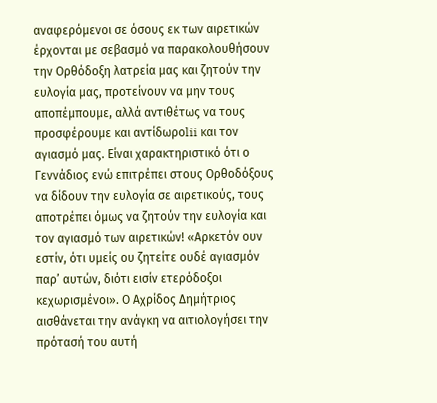αναφερόμενοι σε όσους εκ των αιρετικών έρχονται με σεβασμό να παρακολουθήσουν την Ορθόδοξη λατρεία μας και ζητούν την ευλογία μας, προτείνουν να μην τους αποπέμπουμε, αλλά αντιθέτως να τους προσφέρουμε και αντίδωροlii και τον αγιασμό μας. Είναι χαρακτηριστικό ότι ο Γεννάδιος ενώ επιτρέπει στους Ορθοδόξους να δίδουν την ευλογία σε αιρετικούς, τους αποτρέπει όμως να ζητούν την ευλογία και τον αγιασμό των αιρετικών! «Αρκετόν ουν εστίν, ότι υμείς ου ζητείτε ουδέ αγιασμόν παρ’ αυτών, διότι εισίν ετερόδοξοι κεχωρισμένοι». Ο Αχρίδος Δημήτριος αισθάνεται την ανάγκη να αιτιολογήσει την πρότασή του αυτή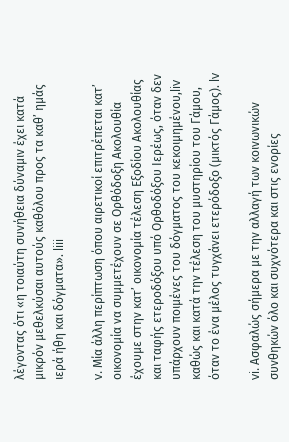λέγοντας ότι «η τοιαύτη συνήθεια δύναμιν έχει κατά μικρόν μεθελκύσαι αυτούς καθόλου προς τα καθ’ ημάς ιερά ήθη και δόγματα». liii

v. Μία άλλη περίπτωση όπου αιρετικοί επιτρέπεται κατ’ οικονομία να συμμετέχουν σε Ορθόδοξη Ακολουθία έχουμε στην κατ’ οικονομία τέλεση Εξοδίου Ακολουθίας και ταφής ετεροδόξου υπό Ορθοδόξου Ιερέως, όταν δεν υπάρχουν ποιμένες του δόγματος του κεκοιμημένου,liv καθώς και κατά την τέλεση του μυστηρίου του Γάμου, όταν το ένα μέλος τυγχάνει ετερόδοξο (μικτός Γάμος). lv

vi. Ασφαλώς σήμερα με την αλλαγή των κοινωνικών συνθηκών όλο και συχνότερα και στις ενορίες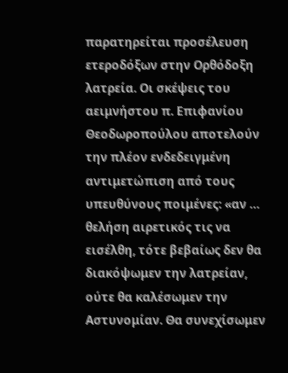παρατηρείται προσέλευση ετεροδόξων στην Ορθόδοξη λατρεία. Οι σκέψεις του αειμνήστου π. Επιφανίου Θεοδωροπούλου αποτελούν την πλέον ενδεδειγμένη αντιμετώπιση από τους υπευθύνους ποιμένες: «αν … θελήση αιρετικός τις να εισέλθη, τότε βεβαίως δεν θα διακόψωμεν την λατρείαν, ούτε θα καλέσωμεν την Αστυνομίαν. Θα συνεχίσωμεν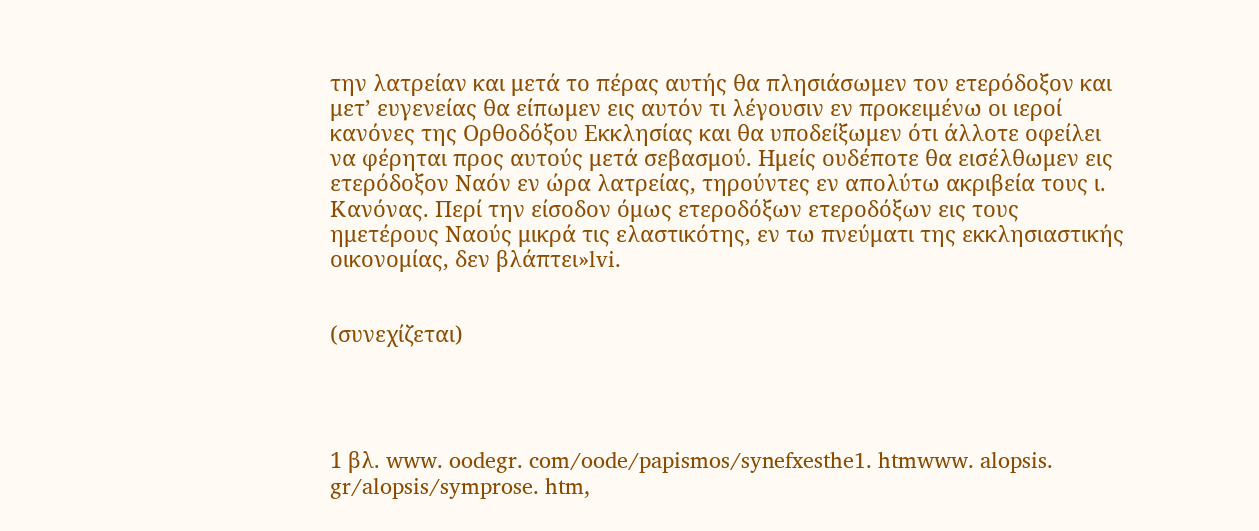την λατρείαν και μετά το πέρας αυτής θα πλησιάσωμεν τον ετερόδοξον και μετ’ ευγενείας θα είπωμεν εις αυτόν τι λέγουσιν εν προκειμένω οι ιεροί κανόνες της Ορθοδόξου Εκκλησίας και θα υποδείξωμεν ότι άλλοτε οφείλει να φέρηται προς αυτούς μετά σεβασμού. Ημείς ουδέποτε θα εισέλθωμεν εις ετερόδοξον Ναόν εν ώρα λατρείας, τηρούντες εν απολύτω ακριβεία τους ι. Κανόνας. Περί την είσοδον όμως ετεροδόξων ετεροδόξων εις τους ημετέρους Ναούς μικρά τις ελαστικότης, εν τω πνεύματι της εκκλησιαστικής οικονομίας, δεν βλάπτει»lvi.


(συνεχίζεται)




1 βλ. www. oodegr. com/oode/papismos/synefxesthe1. htmwww. alopsis. gr/alopsis/symprose. htm,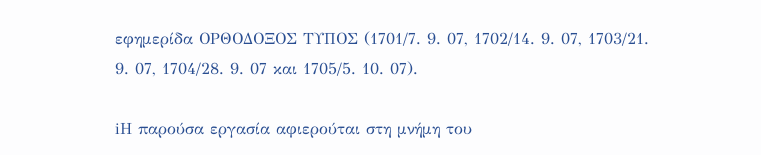εφημερίδα ΟΡΘΟΔΟΞΟΣ ΤΥΠΟΣ (1701/7. 9. 07, 1702/14. 9. 07, 1703/21. 9. 07, 1704/28. 9. 07 και 1705/5. 10. 07).

iΗ παρούσα εργασία αφιερούται στη μνήμη του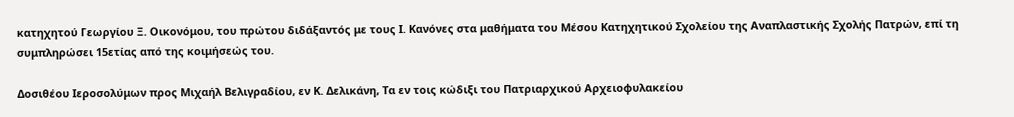κατηχητού Γεωργίου Ξ. Οικονόμου, του πρώτου διδάξαντός με τους Ι. Κανόνες στα μαθήματα του Μέσου Κατηχητικού Σχολείου της Αναπλαστικής Σχολής Πατρών, επί τη συμπληρώσει 15ετίας από της κοιμήσεώς του.

Δοσιθέου Ιεροσολύμων προς Μιχαήλ Βελιγραδίου, εν Κ. Δελικάνη, Τα εν τοις κώδιξι του Πατριαρχικού Αρχειοφυλακείου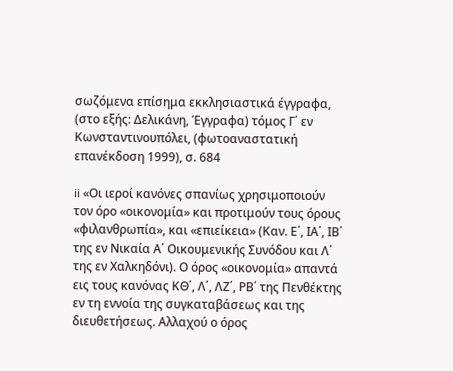σωζόμενα επίσημα εκκλησιαστικά έγγραφα, (στο εξής: Δελικάνη, Έγγραφα) τόμος Γ΄ εν Κωνσταντινουπόλει, (φωτοαναστατική επανέκδοση 1999), σ. 684

ii «Οι ιεροί κανόνες σπανίως χρησιμοποιούν τον όρο «οικονομία» και προτιμούν τους όρους «φιλανθρωπία», και «επιείκεια» (Καν. Ε΄, ΙΑ΄, ΙΒ΄ της εν Νικαία Α΄ Οικουμενικής Συνόδου και Λ΄ της εν Χαλκηδόνι). Ο όρος «οικονομία» απαντά εις τους κανόνας ΚΘ΄, Λ΄, ΛΖ΄, ΡΒ΄ της Πενθέκτης εν τη εννοία της συγκαταβάσεως και της διευθετήσεως. Αλλαχού ο όρος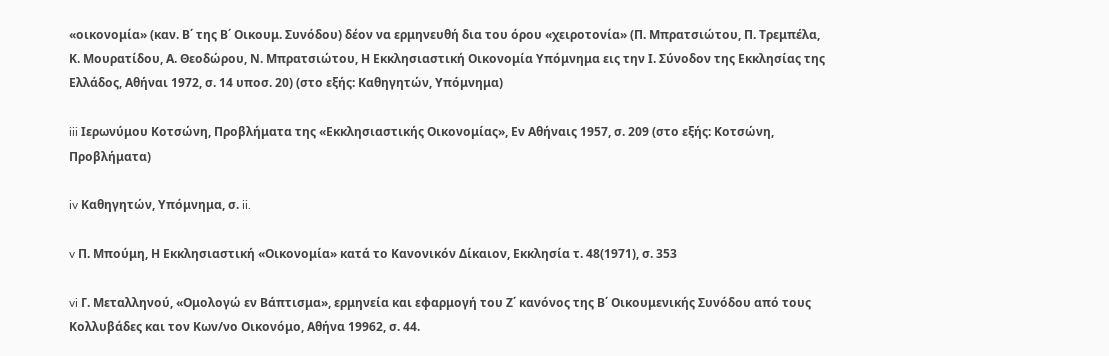«οικονομία» (καν. Β΄ της Β΄ Οικουμ. Συνόδου) δέον να ερμηνευθή δια του όρου «χειροτονία» (Π. Μπρατσιώτου, Π. Τρεμπέλα, Κ. Μουρατίδου, Α. Θεοδώρου, Ν. Μπρατσιώτου, Η Εκκλησιαστική Οικονομία Υπόμνημα εις την Ι. Σύνοδον της Εκκλησίας της Ελλάδος, Αθήναι 1972, σ. 14 υποσ. 20) (στο εξής: Καθηγητών, Υπόμνημα)

iii Ιερωνύμου Κοτσώνη, Προβλήματα της «Εκκλησιαστικής Οικονομίας», Εν Αθήναις 1957, σ. 209 (στο εξής: Κοτσώνη, Προβλήματα)

iv Καθηγητών, Υπόμνημα, σ. ii.

v Π. Μπούμη, Η Εκκλησιαστική «Οικονομία» κατά το Κανονικόν Δίκαιον, Εκκλησία τ. 48(1971), σ. 353

vi Γ. Μεταλληνού, «Ομολογώ εν Βάπτισμα», ερμηνεία και εφαρμογή του Ζ΄ κανόνος της Β΄ Οικουμενικής Συνόδου από τους Κολλυβάδες και τον Κων/νο Οικονόμο, Αθήνα 19962, σ. 44.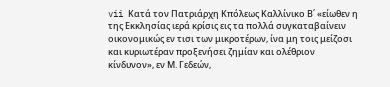vii Κατά τον Πατριάρχη Κπόλεως Καλλίνικο Β΄ «είωθεν η της Εκκλησίας ιερά κρίσις εις τα πολλά συγκαταβαίνειν οικονομικώς εν τισι των μικροτέρων, ίνα μη τοις μείζοσι και κυριωτέραν προξενήσει ζημίαν και ολέθριον κίνδυνον», εν Μ. Γεδεών,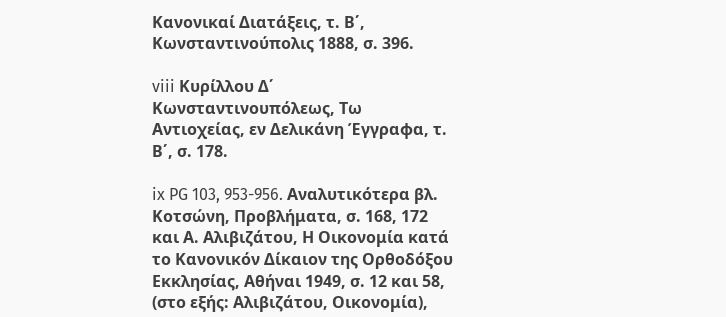Κανονικαί Διατάξεις, τ. Β΄, Κωνσταντινούπολις 1888, σ. 396.

viii Κυρίλλου Δ΄ Κωνσταντινουπόλεως, Τω Αντιοχείας, εν Δελικάνη Έγγραφα, τ. Β΄, σ. 178.

ix PG 103, 953-956. Αναλυτικότερα βλ. Κοτσώνη, Προβλήματα, σ. 168, 172 και Α. Αλιβιζάτου, Η Οικονομία κατά το Κανονικόν Δίκαιον της Ορθοδόξου Εκκλησίας, Αθήναι 1949, σ. 12 και 58, (στο εξής: Αλιβιζάτου, Οικονομία),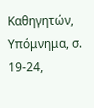Καθηγητών, Υπόμνημα, σ. 19-24,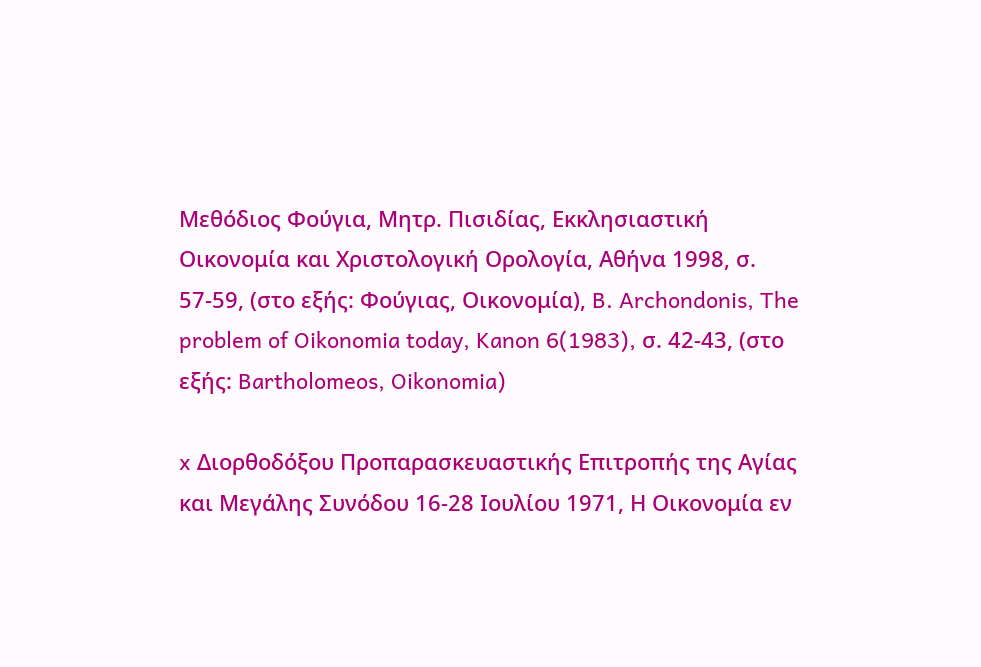Μεθόδιος Φούγια, Μητρ. Πισιδίας, Εκκλησιαστική Οικονομία και Χριστολογική Ορολογία, Αθήνα 1998, σ. 57-59, (στο εξής: Φούγιας, Οικονομία), B. Archondonis, The problem of Oikonomia today, Kanon 6(1983), σ. 42-43, (στο εξής: Bartholomeos, Oikonomia)

x Διορθοδόξου Προπαρασκευαστικής Επιτροπής της Αγίας και Μεγάλης Συνόδου 16-28 Ιουλίου 1971, Η Οικονομία εν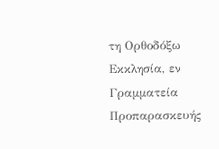τη Ορθοδόξω Εκκλησία, εν Γραμματεία Προπαρασκευής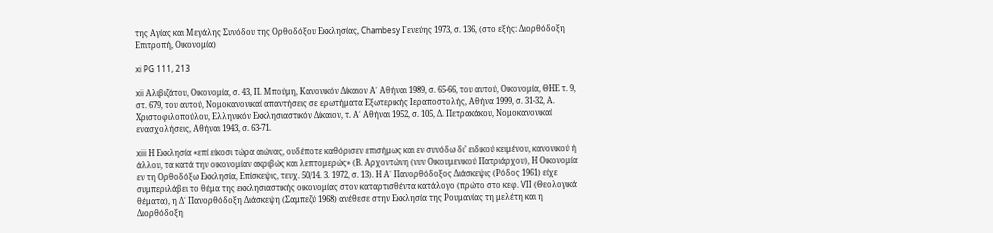της Αγίας και Μεγάλης Συνόδου της Ορθοδόξου Εκκλησίας, Chambesy Γενεύης 1973, σ. 136, (στο εξής: Διορθόδοξη Επιτροπή, Οικονομία)

xi PG 111, 213

xii Αλιβιζάτου, Οικονομία, σ. 43, Π. Μπούμη, Κανονικόν Δίκαιον Α΄ Αθήναι 1989, σ. 65-66, του αυτού, Οικονομία, ΘΗΕ τ. 9, στ. 679, του αυτού, Νομοκανονικαί απαντήσεις σε ερωτήματα Εξωτερικής Ιεραποστολής, Αθήνα 1999, σ. 31-32, Α. Χριστοφιλοπούλου, Ελληνικόν Εκκλησιαστικόν Δίκαιον, τ. Α΄ Αθήναι 1952, σ. 105, Δ. Πετρακάκου, Νομοκανονικαί ενασχολήσεις, Αθήναι 1943, σ. 63-71.

xiii Η Εκκλησία «επί είκοσι τώρα αιώνας, ουδέποτε καθόρισεν επισήμως και εν συνόδω δι’ ειδικού κειμένου, κανονικού ή άλλου, τα κατά την οικονομίαν ακριβώς και λεπτομερώς» (Β. Αρχοντώνη (νυν Οικουμενικού Πατριάρχου), Η Οικονομία εν τη Ορθοδόξω Εκκλησία, Επίσκεψις, τευχ. 50/14. 3. 1972, σ. 13). Η Α΄ Πανορθόδοξος Διάσκεψις (Ρόδος 1961) είχε συμπεριλάβει το θέμα της εκκλησιαστικής οικονομίας στον καταρτισθέντα κατάλογο (πρώτο στο κεφ. VII (Θεολογικά θέματα), η Δ΄ Πανορθόδοξη Διάσκεψη (Σαμπεζύ 1968) ανέθεσε στην Εκκλησία της Ρουμανίας τη μελέτη και η Διορθόδοξη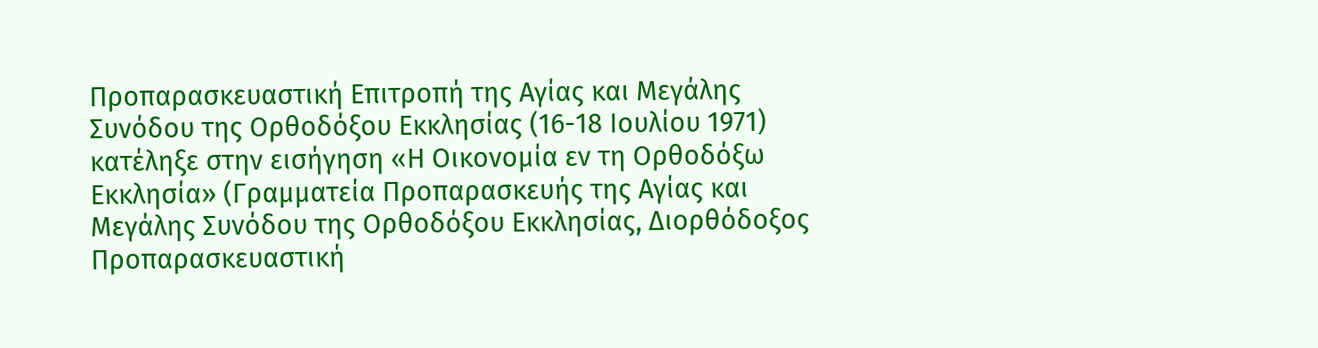Προπαρασκευαστική Επιτροπή της Αγίας και Μεγάλης Συνόδου της Ορθοδόξου Εκκλησίας (16-18 Ιουλίου 1971) κατέληξε στην εισήγηση «Η Οικονομία εν τη Ορθοδόξω Εκκλησία» (Γραμματεία Προπαρασκευής της Αγίας και Μεγάλης Συνόδου της Ορθοδόξου Εκκλησίας, Διορθόδοξος Προπαρασκευαστική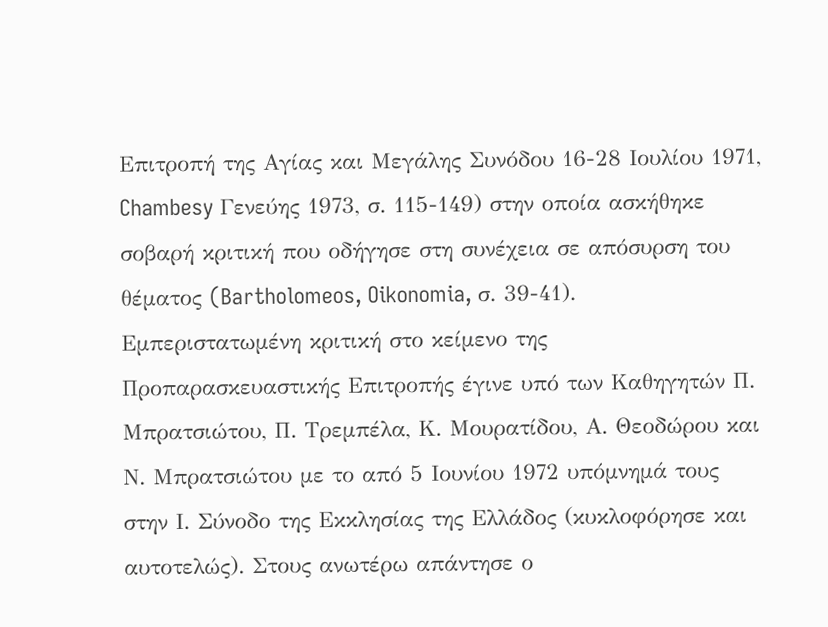Επιτροπή της Αγίας και Μεγάλης Συνόδου 16-28 Ιουλίου 1971, Chambesy Γενεύης 1973, σ. 115-149) στην οποία ασκήθηκε σοβαρή κριτική που οδήγησε στη συνέχεια σε απόσυρση του θέματος (Bartholomeos, Oikonomia, σ. 39-41). Εμπεριστατωμένη κριτική στο κείμενο της Προπαρασκευαστικής Επιτροπής έγινε υπό των Καθηγητών Π. Μπρατσιώτου, Π. Τρεμπέλα, Κ. Μουρατίδου, Α. Θεοδώρου και Ν. Μπρατσιώτου με το από 5 Ιουνίου 1972 υπόμνημά τους στην Ι. Σύνοδο της Εκκλησίας της Ελλάδος (κυκλοφόρησε και αυτοτελώς). Στους ανωτέρω απάντησε ο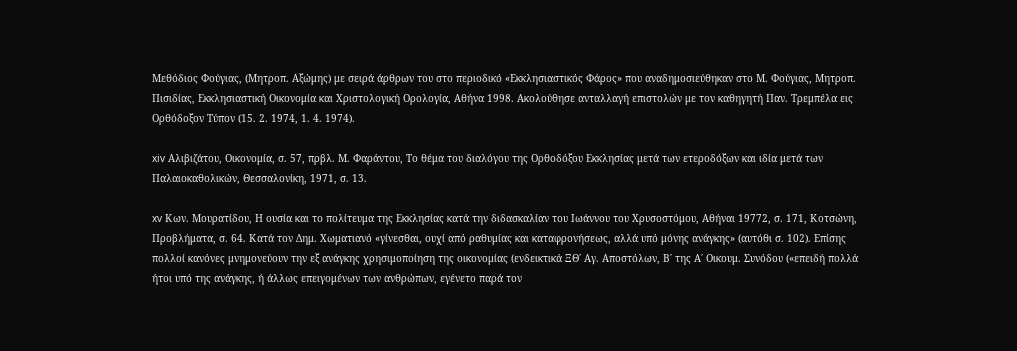Μεθόδιος Φούγιας, (Μητροπ. Αξώμης) με σειρά άρθρων του στο περιοδικό «Εκκλησιαστικός Φάρος» που αναδημοσιεύθηκαν στο Μ. Φούγιας, Μητροπ. Πισιδίας, Εκκλησιαστική Οικονομία και Χριστολογική Ορολογία, Αθήνα 1998. Ακολούθησε ανταλλαγή επιστολών με τον καθηγητή Παν. Τρεμπέλα εις Ορθόδοξον Τύπον (15. 2. 1974, 1. 4. 1974).

xiv Αλιβιζάτου, Οικονομία, σ. 57, πρβλ. Μ. Φαράντου, Το θέμα του διαλόγου της Ορθοδόξου Εκκλησίας μετά των ετεροδόξων και ιδία μετά των Παλαιοκαθολικών, Θεσσαλονίκη, 1971, σ. 13.

xv Κων. Μουρατίδου, Η ουσία και το πολίτευμα της Εκκλησίας κατά την διδασκαλίαν του Ιωάννου του Χρυσοστόμου, Αθήναι 19772, σ. 171, Κοτσώνη, Προβλήματα, σ. 64. Κατά τον Δημ. Χωματιανό «γίνεσθαι, ουχί από ραθυμίας και καταφρονήσεως, αλλά υπό μόνης ανάγκης» (αυτόθι σ. 102). Επίσης πολλοί κανόνες μνημονεύουν την εξ ανάγκης χρησιμοποίηση της οικονομίας (ενδεικτικά ΞΘ΄ Αγ. Αποστόλων, Β΄ της Α΄ Οικουμ. Συνόδου («επειδή πολλά ήτοι υπό της ανάγκης, ή άλλως επειγομένων των ανθρώπων, εγένετο παρά τον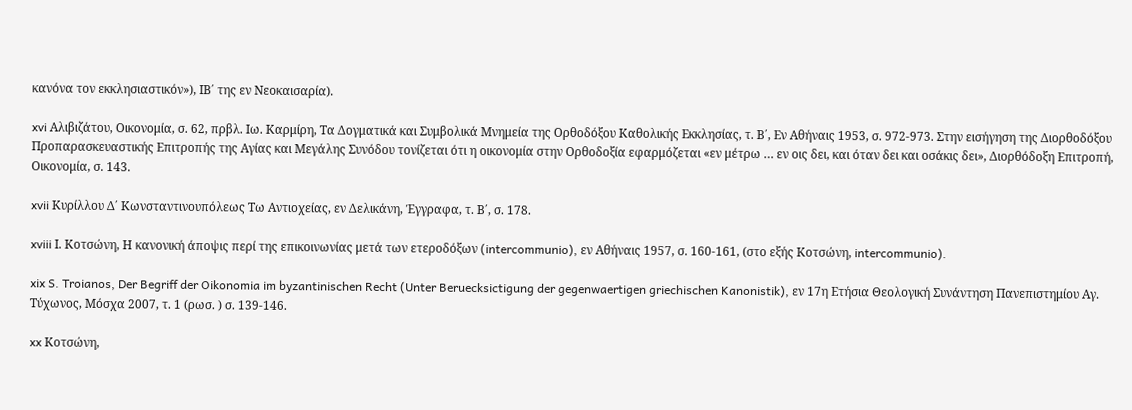κανόνα τον εκκλησιαστικόν»), ΙΒ΄ της εν Νεοκαισαρία).

xvi Αλιβιζάτου, Οικονομία, σ. 62, πρβλ. Ιω. Καρμίρη, Τα Δογματικά και Συμβολικά Μνημεία της Ορθοδόξου Καθολικής Εκκλησίας, τ. Β΄, Εν Αθήναις 1953, σ. 972-973. Στην εισήγηση της Διορθοδόξου Προπαρασκευαστικής Επιτροπής της Αγίας και Μεγάλης Συνόδου τονίζεται ότι η οικονομία στην Ορθοδοξία εφαρμόζεται «εν μέτρω … εν οις δει, και όταν δει και οσάκις δει», Διορθόδοξη Επιτροπή, Οικονομία, σ. 143.

xvii Κυρίλλου Δ΄ Κωνσταντινουπόλεως Τω Αντιοχείας, εν Δελικάνη, Έγγραφα, τ. Β΄, σ. 178.

xviii Ι. Κοτσώνη, Η κανονική άποψις περί της επικοινωνίας μετά των ετεροδόξων (intercommunio), εν Αθήναις 1957, σ. 160-161, (στο εξής Κοτσώνη, intercommunio).

xix S. Troianos, Der Begriff der Oikonomia im byzantinischen Recht (Unter Beruecksictigung der gegenwaertigen griechischen Kanonistik), εν 17η Ετήσια Θεολογική Συνάντηση Πανεπιστημίου Αγ. Τύχωνος, Μόσχα 2007, τ. 1 (ρωσ. ) σ. 139-146.

xx Κοτσώνη,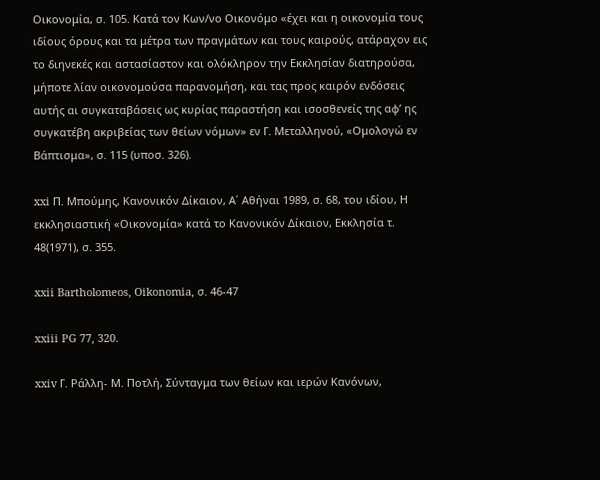Οικονομία, σ. 105. Κατά τον Κων/νο Οικονόμο «έχει και η οικονομία τους ιδίους όρους και τα μέτρα των πραγμάτων και τους καιρούς, ατάραχον εις το διηνεκές και αστασίαστον και ολόκληρον την Εκκλησίαν διατηρούσα, μήποτε λίαν οικονομούσα παρανομήση, και τας προς καιρόν ενδόσεις αυτής αι συγκαταβάσεις ως κυρίας παραστήση και ισοσθενείς της αφ’ ης συγκατέβη ακριβείας των θείων νόμων» εν Γ. Μεταλληνού, «Ομολογώ εν Βάπτισμα», σ. 115 (υποσ. 326).

xxi Π. Μπούμης, Κανονικόν Δίκαιον, Α΄ Αθήναι 1989, σ. 68, του ιδίου, Η εκκλησιαστική «Οικονομία» κατά το Κανονικόν Δίκαιον, Εκκλησία τ. 48(1971), σ. 355.

xxii Bartholomeos, Oikonomia, σ. 46-47

xxiii PG 77, 320.

xxiv Γ. Ράλλη- Μ. Ποτλή, Σύνταγμα των θείων και ιερών Κανόνων,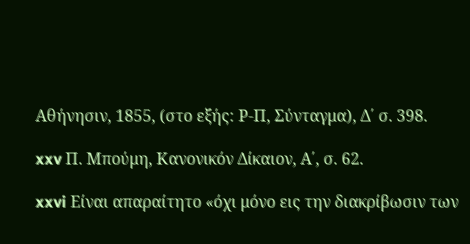Αθήνησιν, 1855, (στο εξής: Ρ-Π, Σύνταγμα), Δ΄ σ. 398.

xxv Π. Μπούμη, Κανονικόν Δίκαιον, Α΄, σ. 62.

xxvi Είναι απαραίτητο «όχι μόνο εις την διακρίβωσιν των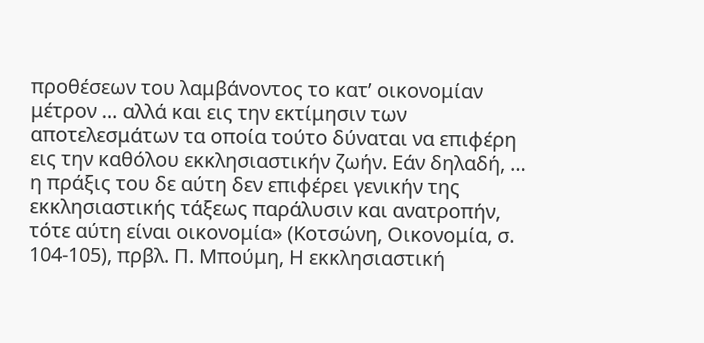προθέσεων του λαμβάνοντος το κατ’ οικονομίαν μέτρον … αλλά και εις την εκτίμησιν των αποτελεσμάτων τα οποία τούτο δύναται να επιφέρη εις την καθόλου εκκλησιαστικήν ζωήν. Εάν δηλαδή, … η πράξις του δε αύτη δεν επιφέρει γενικήν της εκκλησιαστικής τάξεως παράλυσιν και ανατροπήν, τότε αύτη είναι οικονομία» (Κοτσώνη, Οικονομία, σ. 104-105), πρβλ. Π. Μπούμη, Η εκκλησιαστική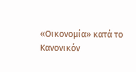«Οικονομία» κατά το Κανονικόν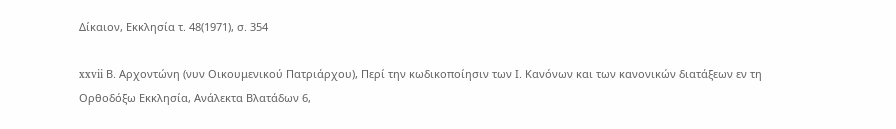Δίκαιον, Εκκλησία τ. 48(1971), σ. 354

xxvii Β. Αρχοντώνη (νυν Οικουμενικού Πατριάρχου), Περί την κωδικοποίησιν των Ι. Κανόνων και των κανονικών διατάξεων εν τη Ορθοδόξω Εκκλησία, Ανάλεκτα Βλατάδων 6,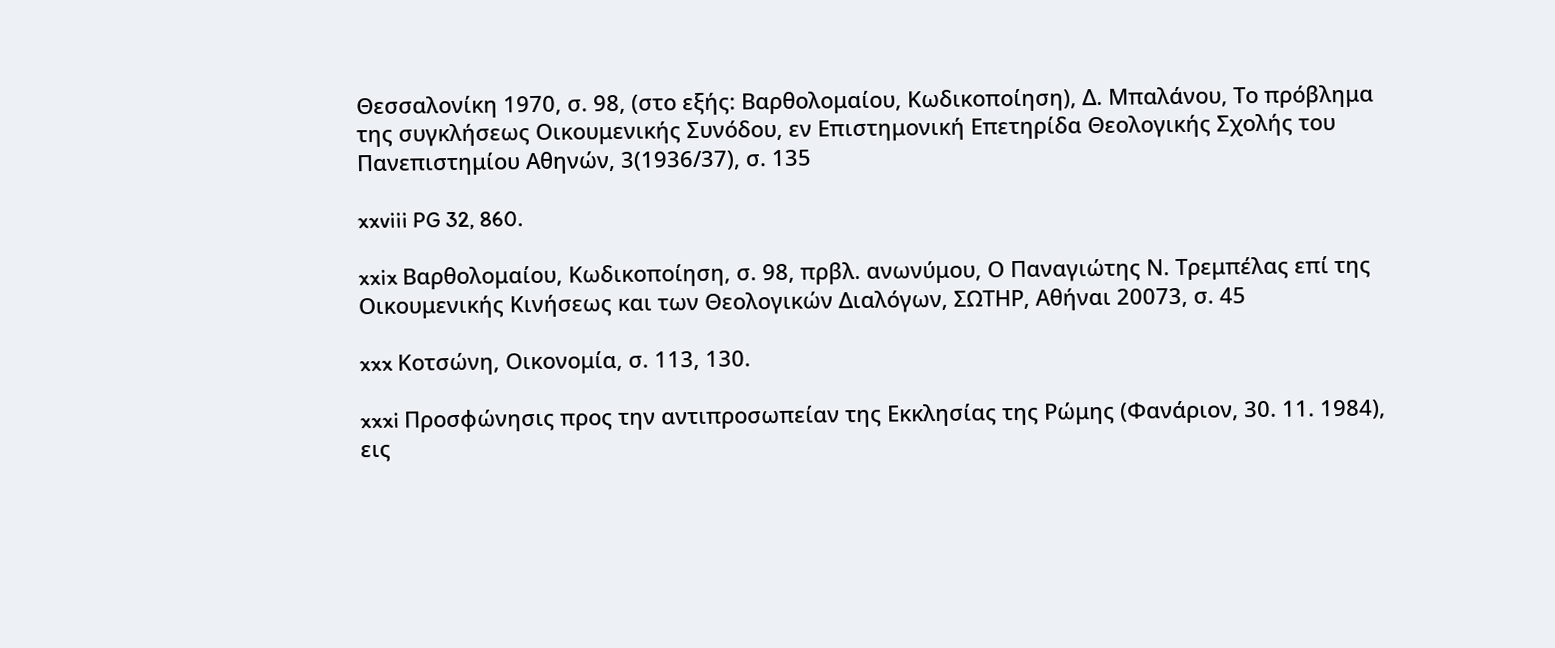Θεσσαλονίκη 1970, σ. 98, (στο εξής: Βαρθολομαίου, Κωδικοποίηση), Δ. Μπαλάνου, Το πρόβλημα της συγκλήσεως Οικουμενικής Συνόδου, εν Επιστημονική Επετηρίδα Θεολογικής Σχολής του Πανεπιστημίου Αθηνών, 3(1936/37), σ. 135

xxviii PG 32, 860.

xxix Βαρθολομαίου, Κωδικοποίηση, σ. 98, πρβλ. ανωνύμου, Ο Παναγιώτης Ν. Τρεμπέλας επί της Οικουμενικής Κινήσεως και των Θεολογικών Διαλόγων, ΣΩΤΗΡ, Αθήναι 20073, σ. 45

xxx Κοτσώνη, Οικονομία, σ. 113, 130.

xxxi Προσφώνησις προς την αντιπροσωπείαν της Εκκλησίας της Ρώμης (Φανάριον, 30. 11. 1984), εις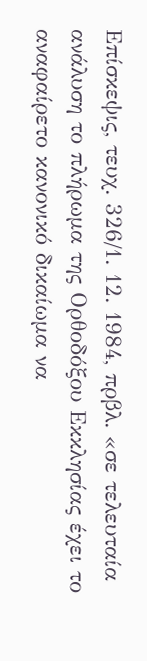Επίσκεψις, τευχ. 326/1. 12. 1984, πρβλ. «σε τελευταία ανάλυση το πλήρωμα της Ορθοδόξου Εκκλησίας έχει το αναφαίρετο κανονικό δικαίωμα να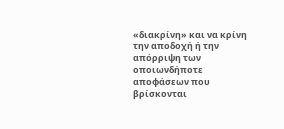«διακρίνη» και να κρίνη την αποδοχή ή την απόρριψη των οποιωνδήποτε αποφάσεων που βρίσκονται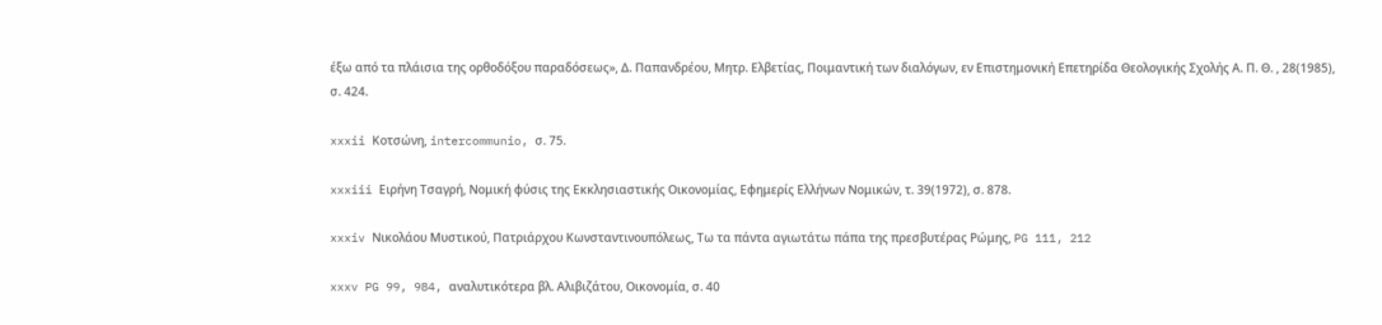έξω από τα πλάισια της ορθοδόξου παραδόσεως», Δ. Παπανδρέου, Μητρ. Ελβετίας, Ποιμαντική των διαλόγων, εν Επιστημονική Επετηρίδα Θεολογικής Σχολής Α. Π. Θ. , 28(1985), σ. 424.

xxxii Κοτσώνη, intercommunio, σ. 75.

xxxiii Ειρήνη Τσαγρή, Νομική φύσις της Εκκλησιαστικής Οικονομίας, Εφημερίς Ελλήνων Νομικών, τ. 39(1972), σ. 878.

xxxiv Νικολάου Μυστικού, Πατριάρχου Κωνσταντινουπόλεως, Τω τα πάντα αγιωτάτω πάπα της πρεσβυτέρας Ρώμης, PG 111, 212

xxxv PG 99, 984, αναλυτικότερα βλ. Αλιβιζάτου, Οικονομία, σ. 40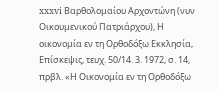xxxvi Βαρθολομαίου Αρχοντώνη (νυν Οικουμενικού Πατριάρχου), Η οικονομία εν τη Ορθοδόξω Εκκλησία, Επίσκεψις, τευχ. 50/14. 3. 1972, σ. 14, πρβλ. «Η Οικονομία εν τη Ορθοδόξω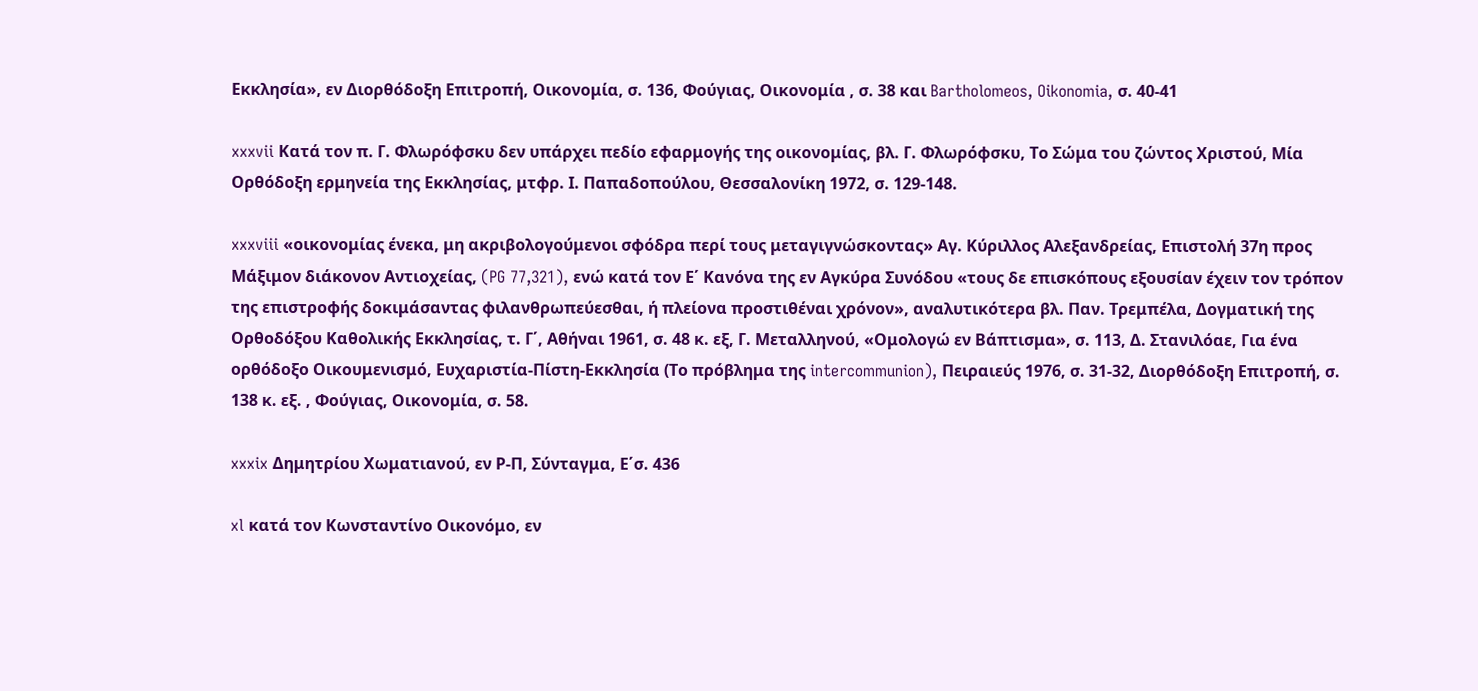Εκκλησία», εν Διορθόδοξη Επιτροπή, Οικονομία, σ. 136, Φούγιας, Οικονομία , σ. 38 και Bartholomeos, Oikonomia, σ. 40-41

xxxvii Κατά τον π. Γ. Φλωρόφσκυ δεν υπάρχει πεδίο εφαρμογής της οικονομίας, βλ. Γ. Φλωρόφσκυ, Το Σώμα του ζώντος Χριστού, Μία Ορθόδοξη ερμηνεία της Εκκλησίας, μτφρ. Ι. Παπαδοπούλου, Θεσσαλονίκη 1972, σ. 129-148.

xxxviii «οικονομίας ένεκα, μη ακριβολογούμενοι σφόδρα περί τους μεταγιγνώσκοντας» Αγ. Κύριλλος Αλεξανδρείας, Επιστολή 37η προς Μάξιμον διάκονον Αντιοχείας, (PG 77,321), ενώ κατά τον Ε΄ Κανόνα της εν Αγκύρα Συνόδου «τους δε επισκόπους εξουσίαν έχειν τον τρόπον της επιστροφής δοκιμάσαντας φιλανθρωπεύεσθαι, ή πλείονα προστιθέναι χρόνον», αναλυτικότερα βλ. Παν. Τρεμπέλα, Δογματική της Ορθοδόξου Καθολικής Εκκλησίας, τ. Γ΄, Αθήναι 1961, σ. 48 κ. εξ, Γ. Μεταλληνού, «Ομολογώ εν Βάπτισμα», σ. 113, Δ. Στανιλόαε, Για ένα ορθόδοξο Οικουμενισμό, Ευχαριστία-Πίστη-Εκκλησία (Το πρόβλημα της intercommunion), Πειραιεύς 1976, σ. 31-32, Διορθόδοξη Επιτροπή, σ. 138 κ. εξ. , Φούγιας, Οικονομία, σ. 58.

xxxix Δημητρίου Χωματιανού, εν Ρ-Π, Σύνταγμα, Ε΄σ. 436

xl κατά τον Κωνσταντίνο Οικονόμο, εν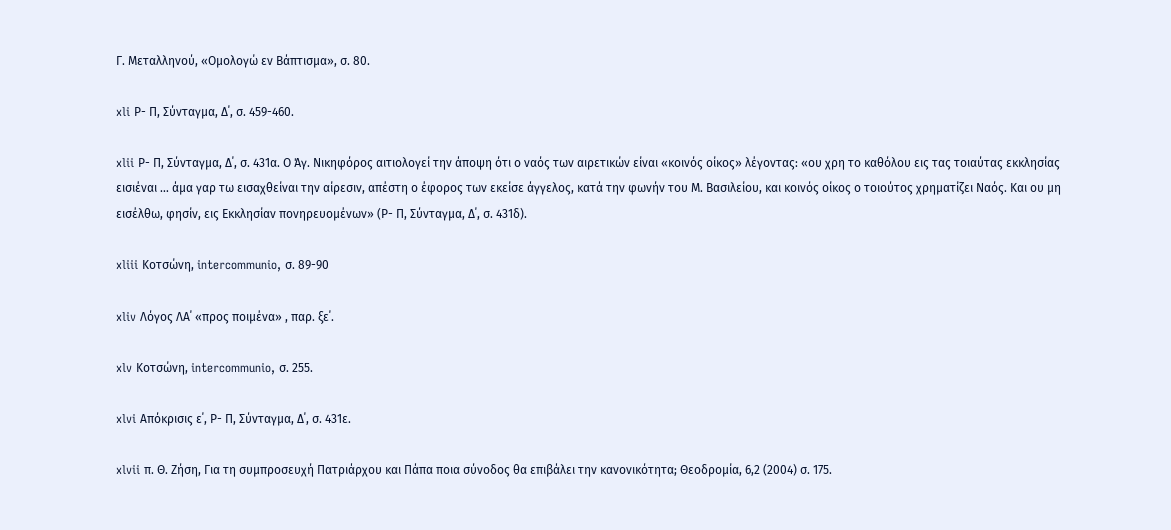Γ. Μεταλληνού, «Ομολογώ εν Βάπτισμα», σ. 80.

xli Ρ- Π, Σύνταγμα, Δ΄, σ. 459-460.

xlii Ρ- Π, Σύνταγμα, Δ΄, σ. 431α. Ο Άγ. Νικηφόρος αιτιολογεί την άποψη ότι ο ναός των αιρετικών είναι «κοινός οίκος» λέγοντας: «ου χρη το καθόλου εις τας τοιαύτας εκκλησίας εισιέναι … άμα γαρ τω εισαχθείναι την αίρεσιν, απέστη ο έφορος των εκείσε άγγελος, κατά την φωνήν του Μ. Βασιλείου, και κοινός οίκος ο τοιούτος χρηματίζει Ναός. Και ου μη εισέλθω, φησίν, εις Εκκλησίαν πονηρευομένων» (Ρ- Π, Σύνταγμα, Δ΄, σ. 431δ).

xliii Κοτσώνη, intercommunio, σ. 89-90

xliv Λόγος ΛΑ΄ «προς ποιμένα» , παρ. ξε΄.

xlv Κοτσώνη, intercommunio, σ. 255.

xlvi Απόκρισις ε΄, Ρ- Π, Σύνταγμα, Δ΄, σ. 431ε.

xlvii π. Θ. Ζήση, Για τη συμπροσευχή Πατριάρχου και Πάπα ποια σύνοδος θα επιβάλει την κανονικότητα; Θεοδρομία, 6,2 (2004) σ. 175.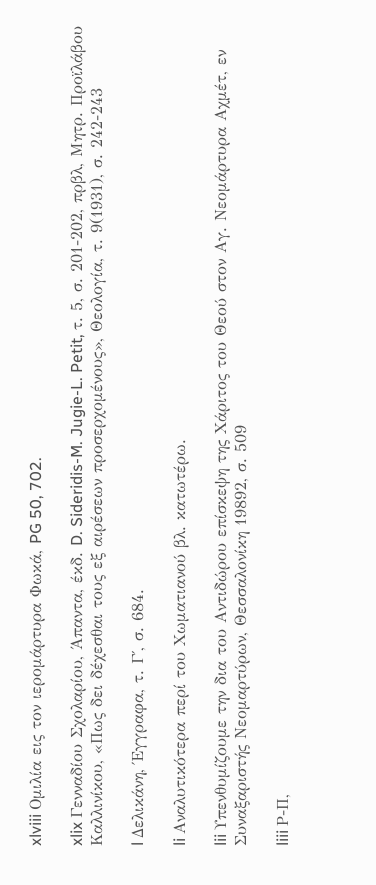xlviii Ομιλία εις τον ιερομάρτυρα Φωκά, PG 50, 702.

xlix Γενναδίου Σχολαρίου, Άπαντα, έκδ. D. Sideridis-M. Jugie-L. Petit, τ. 5, σ. 201-202, πρβλ, Μητρ. Προϊλάβου Καλλινίκου, «Πως δει δέχεσθαι τους εξ αιρέσεων προσερχομένους», Θεολογία, τ. 9(1931), σ. 242-243

l Δελικάνη, Έγγραφα, τ. Γ΄, σ. 684.

li Αναλυτικότερα περί του Χωματιανού βλ. κατωτέρω.

lii Υπενθυμίζουμε την δια του Αντιδώρου επίσκεψη της Χάριτος του Θεού στον Αγ. Νεομάρτυρα Αχμέτ, εν Συναξαριστής Νεομαρτύρων, Θεσσαλονίκη 19892, σ. 509

liii Ρ-Π,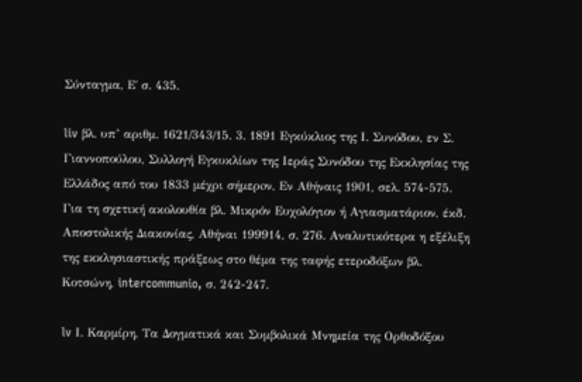Σύνταγμα, Ε΄ σ. 435.

liv βλ. υπ’ αριθμ. 1621/343/15. 3. 1891 Eγκύκλιος της Ι. Συνόδου, εν Σ. Γιαννοπούλου, Συλλογή Eγκυκλίων της Ιεράς Συνόδου της Εκκλησίας της Ελλάδος από του 1833 μέχρι σήμερoν, Εν Αθήναις 1901, σελ. 574-575. Για τη σχετική ακολουθία βλ. Μικρόν Ευχολόγιον ή Αγιασματάριον, έκδ. Αποστολικής Διακονίας, Αθήναι 199914, σ. 276. Αναλυτικότερα η εξέλιξη της εκκλησιαστικής πράξεως στο θέμα της ταφής ετεροδόξων βλ. Κοτσώνη, intercommunio, σ. 242-247.

lv Ι. Καρμίρη, Τα Δογματικά και Συμβολικά Μνημεία της Ορθοδόξου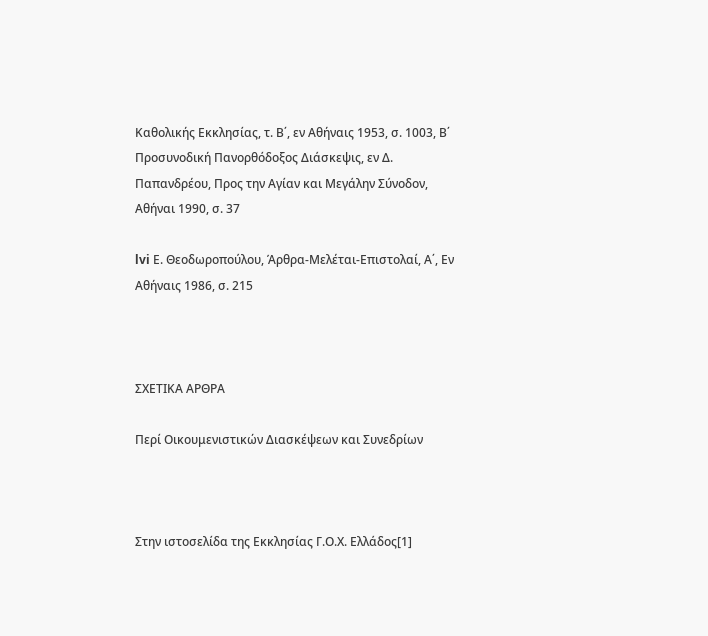Καθολικής Εκκλησίας, τ. Β΄, εν Αθήναις 1953, σ. 1003, Β΄ Προσυνοδική Πανορθόδοξος Διάσκεψις, εν Δ. Παπανδρέου, Προς την Αγίαν και Μεγάλην Σύνοδον, Αθήναι 1990, σ. 37

lvi Ε. Θεοδωροπούλου, Άρθρα-Μελέται-Επιστολαί, Α΄, Εν Αθήναις 1986, σ. 215



ΣΧΕΤΙΚΑ ΑΡΘΡΑ

Περί Οικουμενιστικών Διασκέψεων και Συνεδρίων



Στην ιστοσελίδα της Εκκλησίας Γ.Ο.Χ. Ελλάδος[1]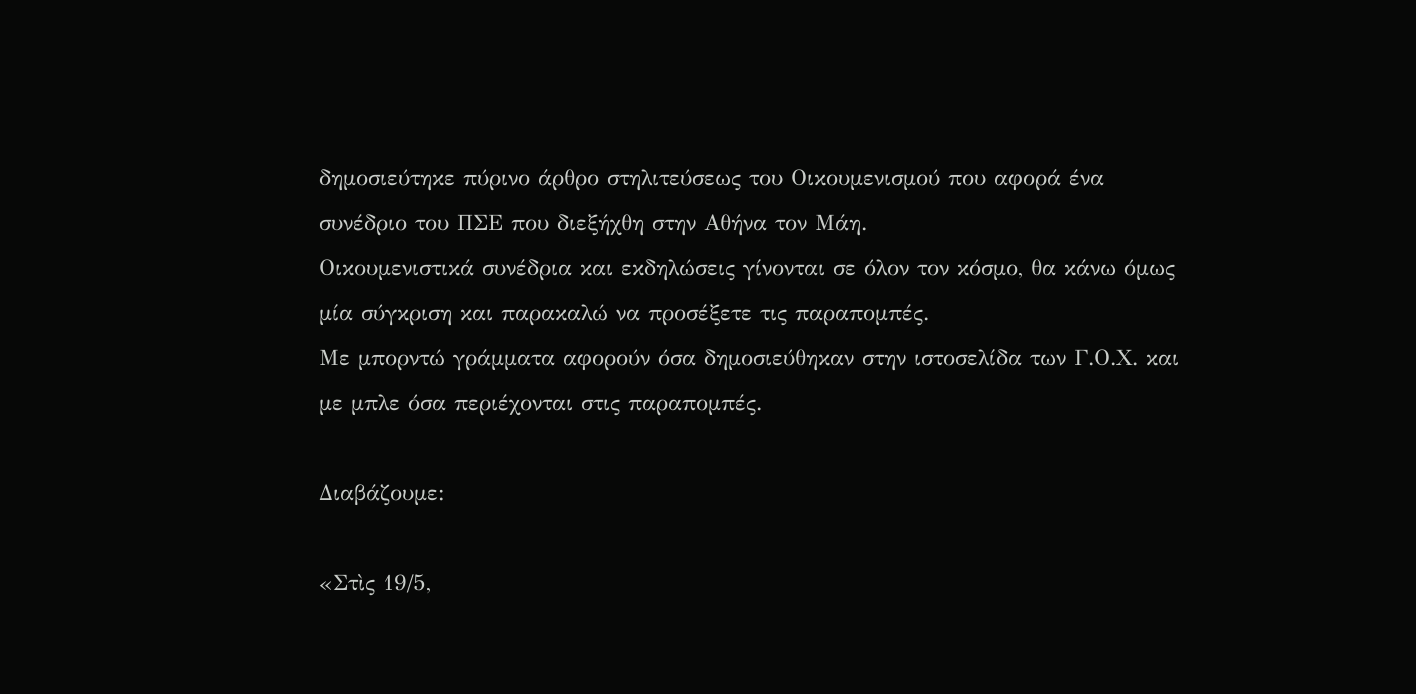δημοσιεύτηκε πύρινο άρθρο στηλιτεύσεως του Οικουμενισμού που αφορά ένα συνέδριο του ΠΣΕ που διεξήχθη στην Αθήνα τον Μάη.
Οικουμενιστικά συνέδρια και εκδηλώσεις γίνονται σε όλον τον κόσμο, θα κάνω όμως μία σύγκριση και παρακαλώ να προσέξετε τις παραπομπές.
Με μπορντώ γράμματα αφορούν όσα δημοσιεύθηκαν στην ιστοσελίδα των Γ.Ο.Χ. και με μπλε όσα περιέχονται στις παραπομπές.

Διαβάζουμε:

«Στὶς 19/5,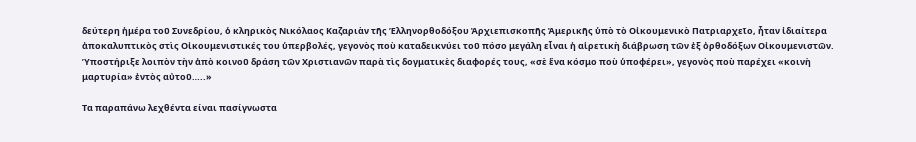δεύτερη ἡμέρα τοῦ Συνεδρίου, ὁ κληρικὸς Νικόλαος Καζαριὰν τῆς Ἑλληνορθοδόξου Ἀρχιεπισκοπῆς Ἀμερικῆς ὑπὸ τὸ Οἰκουμενικὸ Πατριαρχεῖο, ἦταν ἰδιαίτερα ἀποκαλυπτικὸς στὶς Οἰκουμενιστικές του ὑπερβολές, γεγονὸς ποὺ καταδεικνύει τοῦ πόσο μεγάλη εἶναι ἡ αἱρετικὴ διάβρωση τῶν ἐξ ὀρθοδόξων Οἰκουμενιστῶν. Ὑποστήριξε λοιπὸν τὴν ἀπὸ κοινοῦ δράση τῶν Χριστιανῶν παρὰ τὶς δογματικὲς διαφορές τους, «σὲ ἕνα κόσμο ποὺ ὑποφέρει», γεγονὸς ποὺ παρέχει «κοινὴ μαρτυρία» ἐντὸς αὐτοῦ…..»

Τα παραπάνω λεχθέντα είναι πασίγνωστα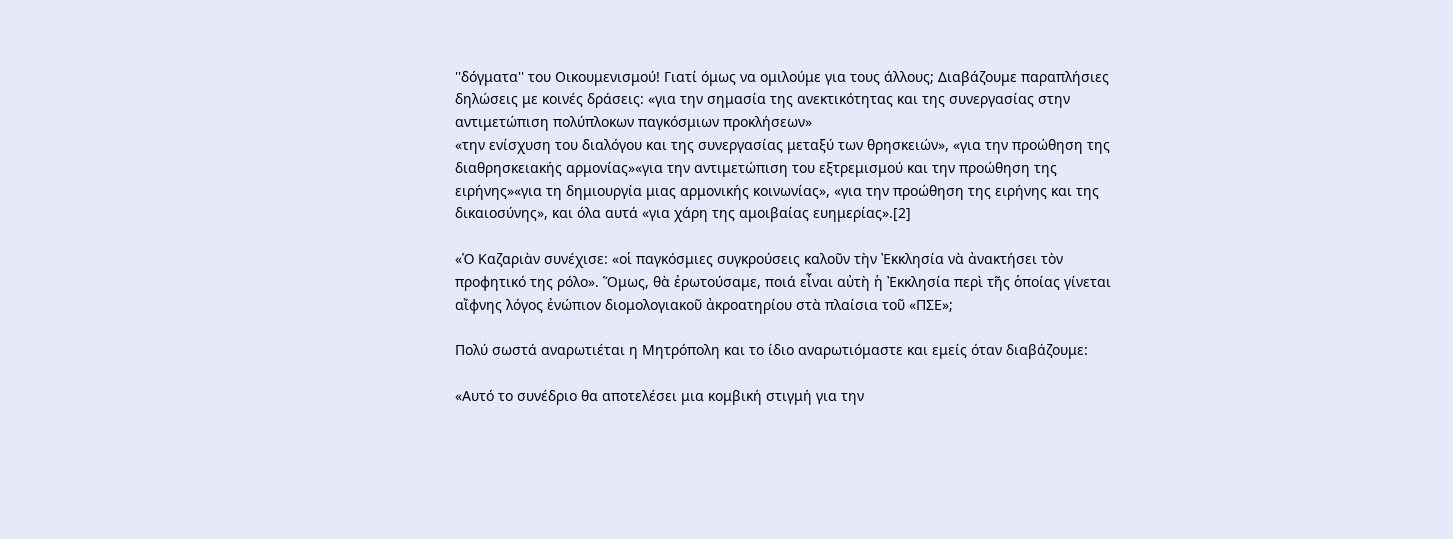''δόγματα'' του Οικουμενισμού! Γιατί όμως να ομιλούμε για τους άλλους; Διαβάζουμε παραπλήσιες δηλώσεις με κοινές δράσεις: «για την σημασία της ανεκτικότητας και της συνεργασίας στην αντιμετώπιση πολύπλοκων παγκόσμιων προκλήσεων»
«την ενίσχυση του διαλόγου και της συνεργασίας μεταξύ των θρησκειών», «για την προώθηση της διαθρησκειακής αρμονίας»«για την αντιμετώπιση του εξτρεμισμού και την προώθηση της ειρήνης»«για τη δημιουργία μιας αρμονικής κοινωνίας», «για την προώθηση της ειρήνης και της δικαιοσύνης», και όλα αυτά «για χάρη της αμοιβαίας ευημερίας».[2]

«Ὁ Καζαριὰν συνέχισε: «οἱ παγκόσμιες συγκρούσεις καλοῦν τὴν Ἐκκλησία νὰ ἀνακτήσει τὸν προφητικό της ρόλο». Ὅμως, θὰ ἐρωτούσαμε, ποιά εἶναι αὐτὴ ἡ Ἐκκλησία περὶ τῆς ὁποίας γίνεται αἴφνης λόγος ἐνώπιον διομολογιακοῦ ἀκροατηρίου στὰ πλαίσια τοῦ «ΠΣΕ»;

Πολύ σωστά αναρωτιέται η Μητρόπολη και το ίδιο αναρωτιόμαστε και εμείς όταν διαβάζουμε:

«Αυτό το συνέδριο θα αποτελέσει μια κομβική στιγμή για την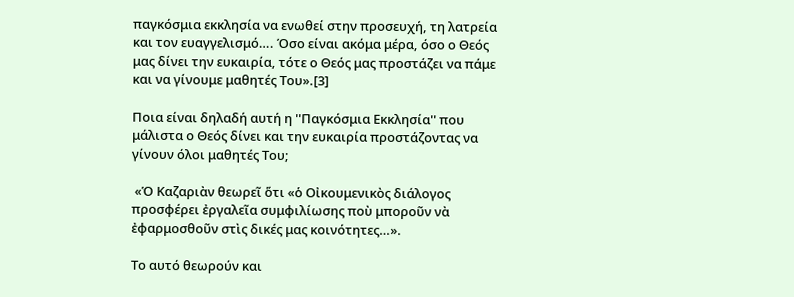παγκόσμια εκκλησία να ενωθεί στην προσευχή, τη λατρεία και τον ευαγγελισμό…. Όσο είναι ακόμα μέρα, όσο ο Θεός μας δίνει την ευκαιρία, τότε ο Θεός μας προστάζει να πάμε και να γίνουμε μαθητές Του».[3]

Ποια είναι δηλαδή αυτή η ''Παγκόσμια Εκκλησία'' που μάλιστα ο Θεός δίνει και την ευκαιρία προστάζοντας να γίνουν όλοι μαθητές Του;

 «Ὁ Καζαριὰν θεωρεῖ ὅτι «ὁ Οἰκουμενικὸς διάλογος προσφέρει ἐργαλεῖα συμφιλίωσης ποὺ μποροῦν νὰ ἐφαρμοσθοῦν στὶς δικές μας κοινότητες…».

Το αυτό θεωρούν και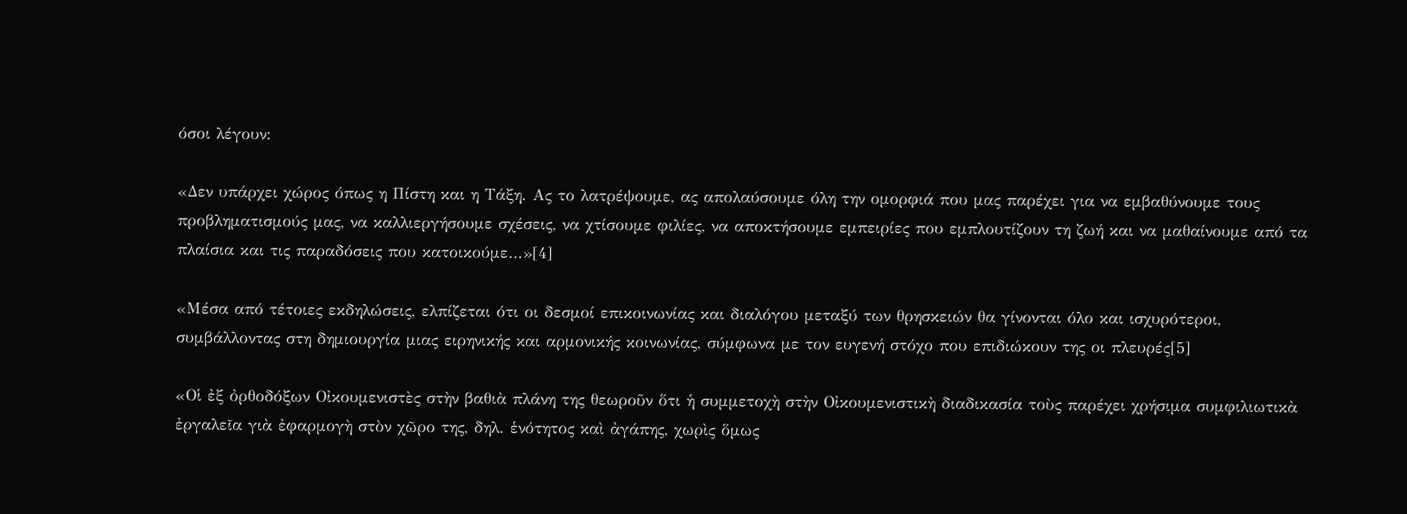όσοι λέγουν:

«Δεν υπάρχει χώρος όπως η Πίστη και η Τάξη. Ας το λατρέψουμε, ας απολαύσουμε όλη την ομορφιά που μας παρέχει για να εμβαθύνουμε τους προβληματισμούς μας, να καλλιεργήσουμε σχέσεις, να χτίσουμε φιλίες, να αποκτήσουμε εμπειρίες που εμπλουτίζουν τη ζωή και να μαθαίνουμε από τα πλαίσια και τις παραδόσεις που κατοικούμε…»[4]

«Μέσα από τέτοιες εκδηλώσεις, ελπίζεται ότι οι δεσμοί επικοινωνίας και διαλόγου μεταξύ των θρησκειών θα γίνονται όλο και ισχυρότεροι, συμβάλλοντας στη δημιουργία μιας ειρηνικής και αρμονικής κοινωνίας, σύμφωνα με τον ευγενή στόχο που επιδιώκουν της οι πλευρές[5]

«Οἱ ἐξ ὀρθοδόξων Οἰκουμενιστὲς στὴν βαθιὰ πλάνη της θεωροῦν ὅτι ἡ συμμετοχὴ στὴν Οἰκουμενιστικὴ διαδικασία τοὺς παρέχει χρήσιμα συμφιλιωτικὰ ἐργαλεῖα γιὰ ἐφαρμογὴ στὸν χῶρο της, δηλ. ἑνότητος καὶ ἀγάπης, χωρὶς ὅμως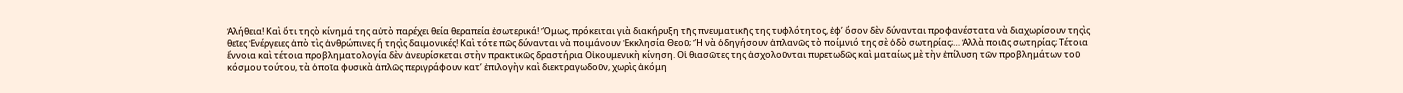Ἀλήθεια! Καὶ ὅτι τηςὸ κίνημά της αὐτὸ παρέχει θεία θεραπεία ἐσωτερικά! Ὅμως, πρόκειται γιὰ διακήρυξη τῆς πνευματικῆς της τυφλότητος, ἐφ’ ὅσον δὲν δύνανται προφανέστατα νὰ διαχωρίσουν τηςὶς θεῖες Ἐνέργειες ἀπὸ τὶς ἀνθρώπινες ἤ τηςὶς δαιμονικές! Καὶ τότε πῶς δύνανται νὰ ποιμάνουν Ἐκκλησία Θεοῦ; Ἤ νὰ ὁδηγήσουν ἀπλανῶς τὸ ποίμνιό της σὲ ὁδὸ σωτηρίας;… Ἀλλὰ ποιᾶς σωτηρίας; Τέτοια ἔννοια καὶ τέτοια προβληματολογία δὲν ἀνευρίσκεται στὴν πρακτικῶς δραστήρια Οἰκουμενικὴ κίνηση. Οἱ θιασῶτες της ἀσχολοῦνται πυρετωδῶς καὶ ματαίως μὲ τὴν ἐπίλυση τῶν προβλημάτων τοῦ κόσμου τούτου, τὰ ὁποῖα φυσικὰ ἁπλῶς περιγράφουν κατ’ ἐπιλογὴν καὶ διεκτραγωδοῦν, χωρὶς ἀκόμη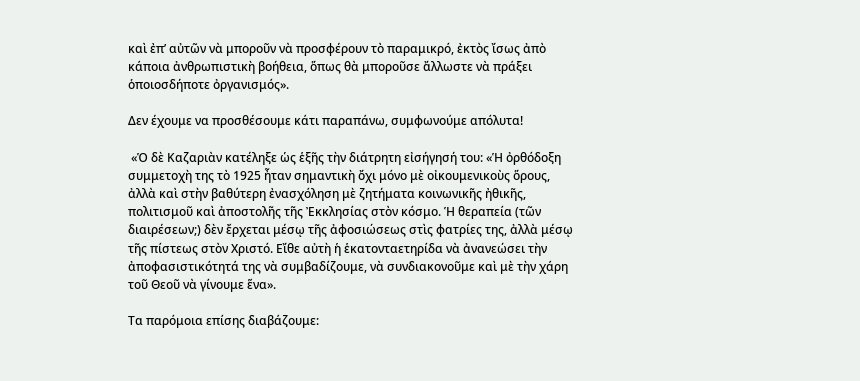καὶ ἐπ’ αὐτῶν νὰ μποροῦν νὰ προσφέρουν τὸ παραμικρό, ἐκτὸς ἴσως ἀπὸ κάποια ἀνθρωπιστικὴ βοήθεια, ὅπως θὰ μποροῦσε ἄλλωστε νὰ πράξει ὁποιοσδήποτε ὀργανισμός».

Δεν έχουμε να προσθέσουμε κάτι παραπάνω, συμφωνούμε απόλυτα!

 «Ὁ δὲ Καζαριὰν κατέληξε ὡς ἑξῆς τὴν διάτρητη εἰσήγησή του: «Ἡ ὀρθόδοξη συμμετοχὴ της τὸ 1925 ἦταν σημαντικὴ ὄχι μόνο μὲ οἰκουμενικοὺς ὅρους, ἀλλὰ καὶ στὴν βαθύτερη ἐνασχόληση μὲ ζητήματα κοινωνικῆς ἠθικῆς, πολιτισμοῦ καὶ ἀποστολῆς τῆς Ἐκκλησίας στὸν κόσμο. Ἡ θεραπεία (τῶν διαιρέσεων;) δὲν ἔρχεται μέσῳ τῆς ἀφοσιώσεως στὶς φατρίες της, ἀλλὰ μέσῳ τῆς πίστεως στὸν Χριστό. Εἴθε αὐτὴ ἡ ἑκατονταετηρίδα νὰ ἀνανεώσει τὴν ἀποφασιστικότητά της νὰ συμβαδίζουμε, νὰ συνδιακονοῦμε καὶ μὲ τὴν χάρη τοῦ Θεοῦ νὰ γίνουμε ἕνα».

Τα παρόμοια επίσης διαβάζουμε: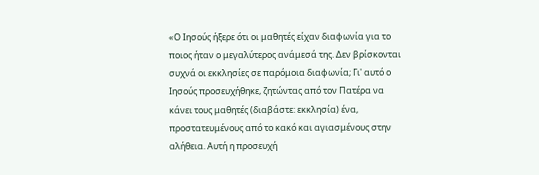«Ο Ιησούς ήξερε ότι οι μαθητές είχαν διαφωνία για το ποιος ήταν ο μεγαλύτερος ανάμεσά της. Δεν βρίσκονται συχνά οι εκκλησίες σε παρόμοια διαφωνία; Γι' αυτό ο Ιησούς προσευχήθηκε, ζητώντας από τον Πατέρα να κάνει τους μαθητές (διαβάστε: εκκλησία) ένα, προστατευμένους από το κακό και αγιασμένους στην αλήθεια. Αυτή η προσευχή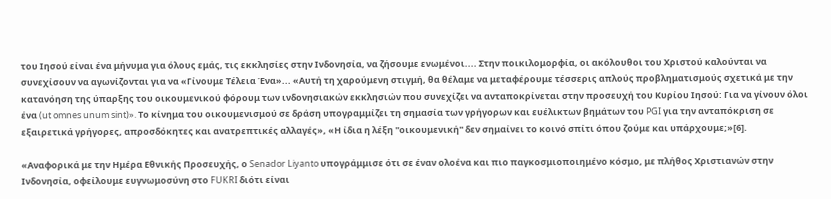του Ιησού είναι ένα μήνυμα για όλους εμάς, τις εκκλησίες στην Ινδονησία, να ζήσουμε ενωμένοι.... Στην ποικιλομορφία, οι ακόλουθοι του Χριστού καλούνται να συνεχίσουν να αγωνίζονται για να «Γίνουμε Τέλεια Ένα»... «Αυτή τη χαρούμενη στιγμή, θα θέλαμε να μεταφέρουμε τέσσερις απλούς προβληματισμούς σχετικά με την κατανόηση της ύπαρξης του οικουμενικού φόρουμ των ινδονησιακών εκκλησιών που συνεχίζει να ανταποκρίνεται στην προσευχή του Κυρίου Ιησού: Για να γίνουν όλοι ένα (ut omnes unum sint)». Το κίνημα του οικουμενισμού σε δράση υπογραμμίζει τη σημασία των γρήγορων και ευέλικτων βημάτων του PGI για την ανταπόκριση σε εξαιρετικά γρήγορες, απροσδόκητες και ανατρεπτικές αλλαγές», «Η ίδια η λέξη ''οικουμενική'' δεν σημαίνει το κοινό σπίτι όπου ζούμε και υπάρχουμε;»[6].

«Αναφορικά με την Ημέρα Εθνικής Προσευχής, ο Senador Liyanto υπογράμμισε ότι σε έναν ολοένα και πιο παγκοσμιοποιημένο κόσμο, με πλήθος Χριστιανών στην Ινδονησία, οφείλουμε ευγνωμοσύνη στο FUKRI διότι είναι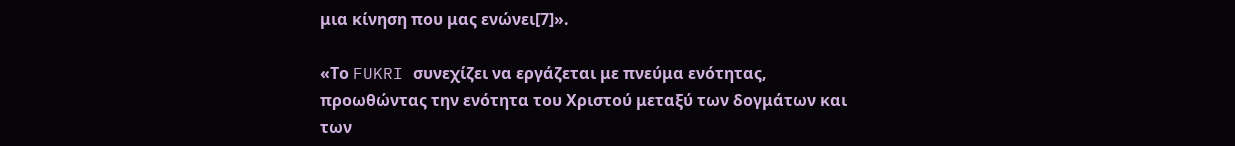μια κίνηση που μας ενώνει[7]».

«Το FUKRI συνεχίζει να εργάζεται με πνεύμα ενότητας, προωθώντας την ενότητα του Χριστού μεταξύ των δογμάτων και των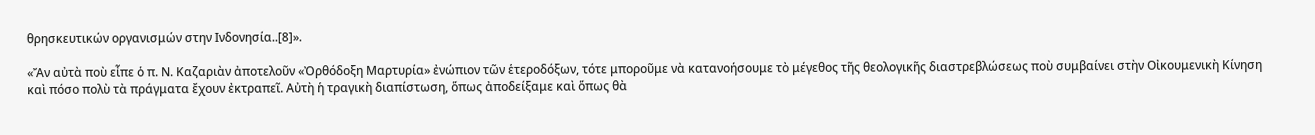θρησκευτικών οργανισμών στην Ινδονησία..[8]».

«Ἄν αὐτὰ ποὺ εἶπε ὁ π. Ν. Καζαριὰν ἀποτελοῦν «Ὀρθόδοξη Μαρτυρία» ἐνώπιον τῶν ἑτεροδόξων, τότε μποροῦμε νὰ κατανοήσουμε τὸ μέγεθος τῆς θεολογικῆς διαστρεβλώσεως ποὺ συμβαίνει στὴν Οἰκουμενικὴ Κίνηση καὶ πόσο πολὺ τὰ πράγματα ἔχουν ἐκτραπεῖ. Αὐτὴ ἡ τραγικὴ διαπίστωση, ὅπως ἀποδείξαμε καὶ ὅπως θὰ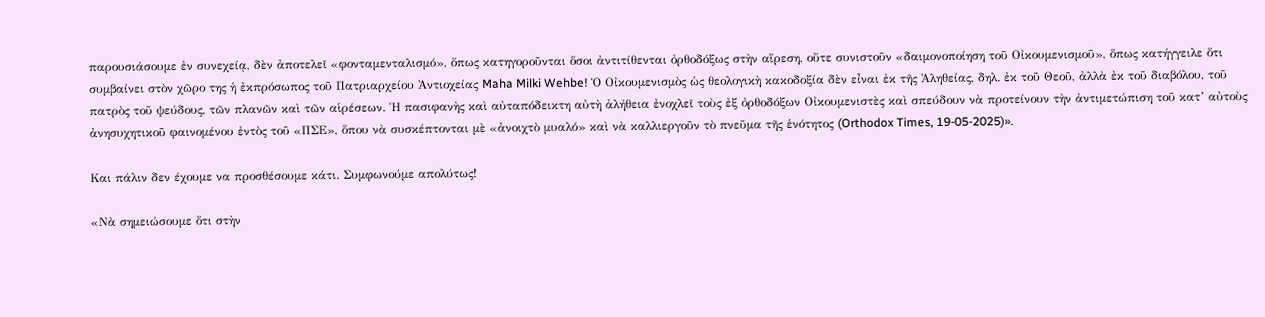παρουσιάσουμε ἐν συνεχείᾳ, δὲν ἀποτελεῖ «φονταμενταλισμό», ὅπως κατηγοροῦνται ὅσοι ἀντιτίθενται ὀρθοδόξως στὴν αἵρεση, οὔτε συνιστοῦν «δαιμονοποίηση τοῦ Οἰκουμενισμοῦ», ὅπως κατήγγειλε ὅτι συμβαίνει στὸν χῶρο της ἡ ἐκπρόσωπος τοῦ Πατριαρχείου Ἀντιοχείας Maha Milki Wehbe! Ὁ Οἰκουμενισμὸς ὡς θεολογικὴ κακοδοξία δὲν εἶναι ἐκ τῆς Ἀληθείας, δηλ. ἐκ τοῦ Θεοῦ, ἀλλὰ ἐκ τοῦ διαβόλου, τοῦ πατρὸς τοῦ ψεύδους, τῶν πλανῶν καὶ τῶν αἱρέσεων. Ἡ πασιφανὴς καὶ αὐταπόδεικτη αὐτὴ ἀλήθεια ἐνοχλεῖ τοὺς ἐξ ὀρθοδόξων Οἰκουμενιστὲς καὶ σπεύδουν νὰ προτείνουν τὴν ἀντιμετώπιση τοῦ κατ’ αὐτοὺς ἀνησυχητικοῦ φαινομένου ἐντὸς τοῦ «ΠΣΕ», ὅπου νὰ συσκέπτονται μὲ «ἀνοιχτὸ μυαλό» καὶ νὰ καλλιεργοῦν τὸ πνεῦμα τῆς ἑνότητος (Orthodox Times, 19-05-2025)».

Και πάλιν δεν έχουμε να προσθέσουμε κάτι. Συμφωνούμε απολύτως!

«Νὰ σημειώσουμε ὅτι στὴν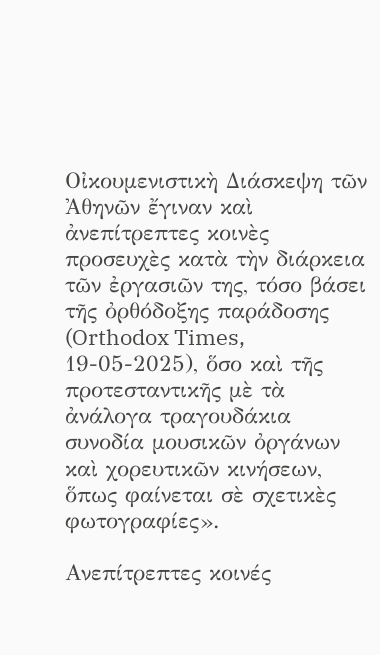Οἰκουμενιστικὴ Διάσκεψη τῶν Ἀθηνῶν ἔγιναν καὶ ἀνεπίτρεπτες κοινὲς προσευχὲς κατὰ τὴν διάρκεια τῶν ἐργασιῶν της, τόσο βάσει τῆς ὀρθόδοξης παράδοσης (Orthodox Times, 19-05-2025), ὅσο καὶ τῆς προτεσταντικῆς μὲ τὰ ἀνάλογα τραγουδάκια συνοδία μουσικῶν ὀργάνων καὶ χορευτικῶν κινήσεων, ὅπως φαίνεται σὲ σχετικὲς φωτογραφίες».

Ανεπίτρεπτες κοινές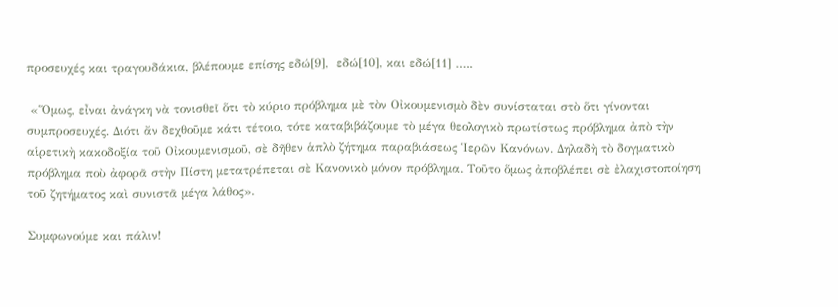προσευχές και τραγουδάκια, βλέπουμε επίσης εδώ[9],  εδώ[10], και εδώ[11] …..

 «Ὅμως, εἶναι ἀνάγκη νὰ τονισθεῖ ὅτι τὸ κύριο πρόβλημα μὲ τὸν Οἰκουμενισμὸ δὲν συνίσταται στὸ ὅτι γίνονται συμπροσευχές. Διότι ἄν δεχθοῦμε κάτι τέτοιο, τότε καταβιβάζουμε τὸ μέγα θεολογικὸ πρωτίστως πρόβλημα ἀπὸ τὴν αἱρετικὴ κακοδοξία τοῦ Οἰκουμενισμοῦ, σὲ δῆθεν ἁπλὸ ζήτημα παραβιάσεως Ἱερῶν Κανόνων. Δηλαδὴ τὸ δογματικὸ πρόβλημα ποὺ ἀφορᾶ στὴν Πίστη μετατρέπεται σὲ Κανονικὸ μόνον πρόβλημα. Τοῦτο ὅμως ἀποβλέπει σὲ ἐλαχιστοποίηση τοῦ ζητήματος καὶ συνιστᾶ μέγα λάθος».

Συμφωνούμε και πάλιν!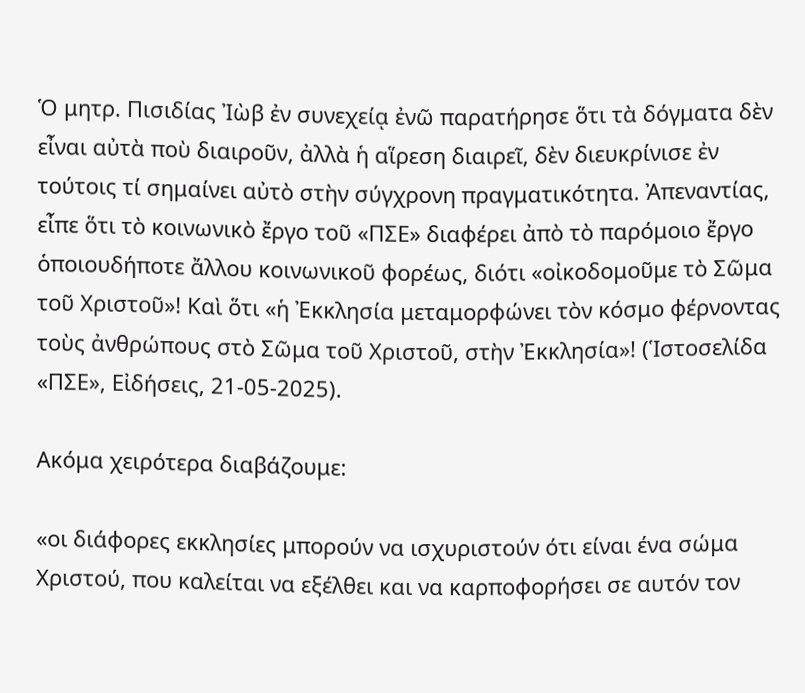Ὁ μητρ. Πισιδίας Ἰὼβ ἐν συνεχείᾳ ἐνῶ παρατήρησε ὅτι τὰ δόγματα δὲν εἶναι αὐτὰ ποὺ διαιροῦν, ἀλλὰ ἡ αἵρεση διαιρεῖ, δὲν διευκρίνισε ἐν τούτοις τί σημαίνει αὐτὸ στὴν σύγχρονη πραγματικότητα. Ἀπεναντίας, εἶπε ὅτι τὸ κοινωνικὸ ἔργο τοῦ «ΠΣΕ» διαφέρει ἀπὸ τὸ παρόμοιο ἔργο ὁποιουδήποτε ἄλλου κοινωνικοῦ φορέως, διότι «οἰκοδομοῦμε τὸ Σῶμα τοῦ Χριστοῦ»! Καὶ ὅτι «ἡ Ἐκκλησία μεταμορφώνει τὸν κόσμο φέρνοντας τοὺς ἀνθρώπους στὸ Σῶμα τοῦ Χριστοῦ, στὴν Ἐκκλησία»! (Ἱστοσελίδα «ΠΣΕ», Εἰδήσεις, 21-05-2025).

Ακόμα χειρότερα διαβάζουμε:

«οι διάφορες εκκλησίες μπορούν να ισχυριστούν ότι είναι ένα σώμα Χριστού, που καλείται να εξέλθει και να καρποφορήσει σε αυτόν τον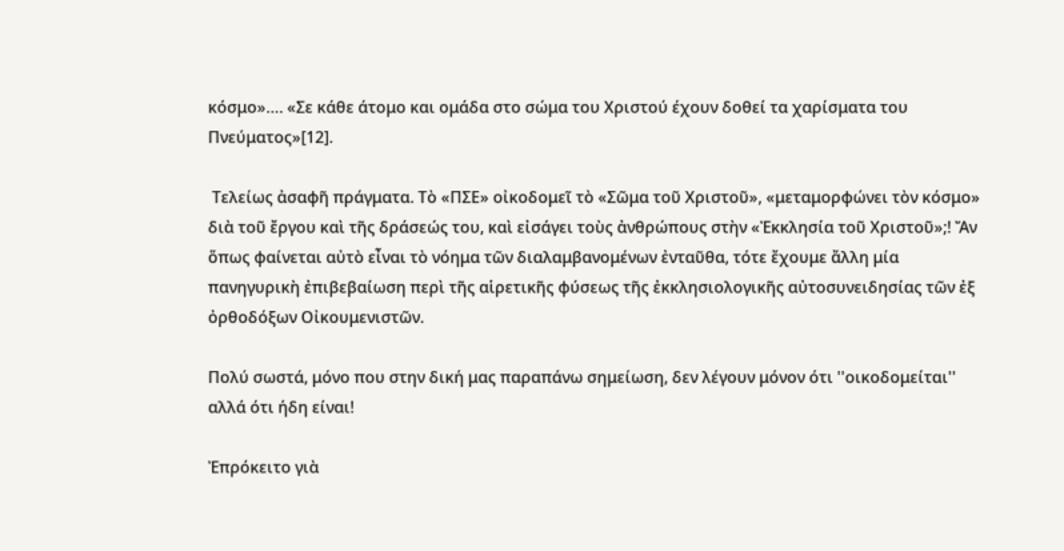κόσμο»…. «Σε κάθε άτομο και ομάδα στο σώμα του Χριστού έχουν δοθεί τα χαρίσματα του Πνεύματος»[12].

 Τελείως ἀσαφῆ πράγματα. Τὸ «ΠΣΕ» οἰκοδομεῖ τὸ «Σῶμα τοῦ Χριστοῦ», «μεταμορφώνει τὸν κόσμο» διὰ τοῦ ἔργου καὶ τῆς δράσεώς του, καὶ εἰσάγει τοὺς ἀνθρώπους στὴν «Ἐκκλησία τοῦ Χριστοῦ»;! Ἄν ὅπως φαίνεται αὐτὸ εἶναι τὸ νόημα τῶν διαλαμβανομένων ἐνταῦθα, τότε ἔχουμε ἄλλη μία πανηγυρικὴ ἐπιβεβαίωση περὶ τῆς αἱρετικῆς φύσεως τῆς ἐκκλησιολογικῆς αὐτοσυνειδησίας τῶν ἐξ ὀρθοδόξων Οἰκουμενιστῶν.

Πολύ σωστά, μόνο που στην δική μας παραπάνω σημείωση, δεν λέγουν μόνον ότι ''οικοδομείται'' αλλά ότι ήδη είναι!

Ἐπρόκειτο γιὰ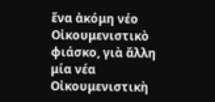ἕνα ἀκόμη νέο Οἰκουμενιστικὸ φιάσκο, γιὰ ἄλλη μία νέα Οἰκουμενιστικὴ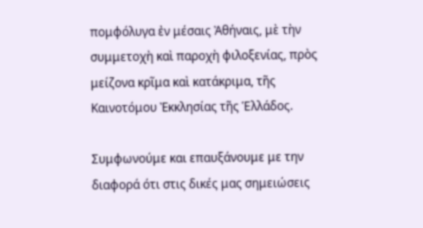πομφόλυγα ἐν μέσαις Ἀθήναις, μὲ τὴν συμμετοχὴ καὶ παροχὴ φιλοξενίας, πρὸς μείζονα κρῖμα καὶ κατάκριμα, τῆς Καινοτόμου Ἐκκλησίας τῆς Ἑλλάδος.

Συμφωνούμε και επαυξάνουμε με την διαφορά ότι στις δικές μας σημειώσεις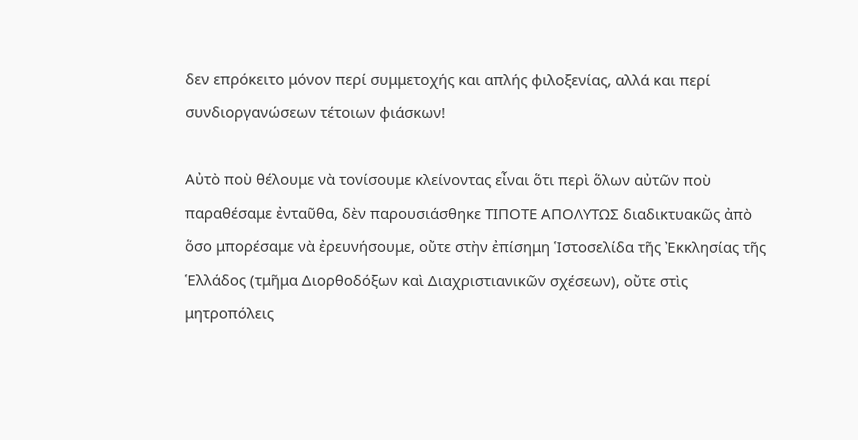δεν επρόκειτο μόνον περί συμμετοχής και απλής φιλοξενίας, αλλά και περί συνδιοργανώσεων τέτοιων φιάσκων!

Αὐτὸ ποὺ θέλουμε νὰ τονίσουμε κλείνοντας εἶναι ὅτι περὶ ὅλων αὐτῶν ποὺ παραθέσαμε ἐνταῦθα, δὲν παρουσιάσθηκε ΤΙΠΟΤΕ ΑΠΟΛΥΤΩΣ διαδικτυακῶς ἀπὸ ὅσο μπορέσαμε νὰ ἐρευνήσουμε, οὔτε στὴν ἐπίσημη Ἱστοσελίδα τῆς Ἐκκλησίας τῆς Ἑλλάδος (τμῆμα Διορθοδόξων καὶ Διαχριστιανικῶν σχέσεων), οὔτε στὶς μητροπόλεις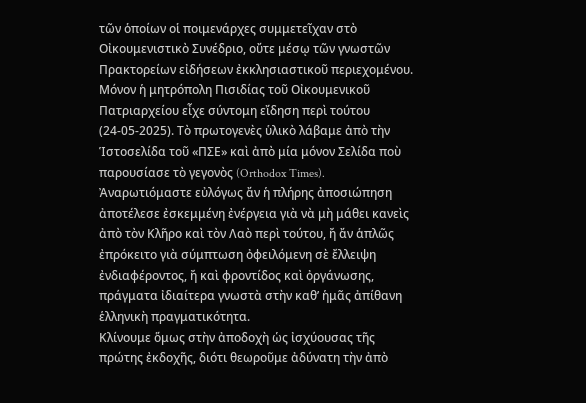τῶν ὁποίων οἱ ποιμενάρχες συμμετεῖχαν στὸ Οἰκουμενιστικὸ Συνέδριο, οὔτε μέσῳ τῶν γνωστῶν Πρακτορείων εἰδήσεων ἐκκλησιαστικοῦ περιεχομένου. Μόνον ἡ μητρόπολη Πισιδίας τοῦ Οἰκουμενικοῦ Πατριαρχείου εἶχε σύντομη εἴδηση περὶ τούτου (24-05-2025). Τὸ πρωτογενὲς ὑλικὸ λάβαμε ἀπὸ τὴν Ἱστοσελίδα τοῦ «ΠΣΕ» καὶ ἀπὸ μία μόνον Σελίδα ποὺ παρουσίασε τὸ γεγονὸς (Orthodox Times).
Ἀναρωτιόμαστε εὐλόγως ἄν ἡ πλήρης ἀποσιώπηση ἀποτέλεσε ἐσκεμμένη ἐνέργεια γιὰ νὰ μὴ μάθει κανεὶς ἀπὸ τὸν Κλῆρο καὶ τὸν Λαὸ περὶ τούτου, ἤ ἄν ἁπλῶς ἐπρόκειτο γιὰ σύμπτωση ὀφειλόμενη σὲ ἔλλειψη ἐνδιαφέροντος, ἤ καὶ φροντίδος καὶ ὀργάνωσης, πράγματα ἰδιαίτερα γνωστὰ στὴν καθ’ ἡμᾶς ἀπίθανη ἑλληνικὴ πραγματικότητα.
Κλίνουμε ὅμως στὴν ἀποδοχὴ ὡς ἰσχύουσας τῆς πρώτης ἐκδοχῆς, διότι θεωροῦμε ἀδύνατη τὴν ἀπὸ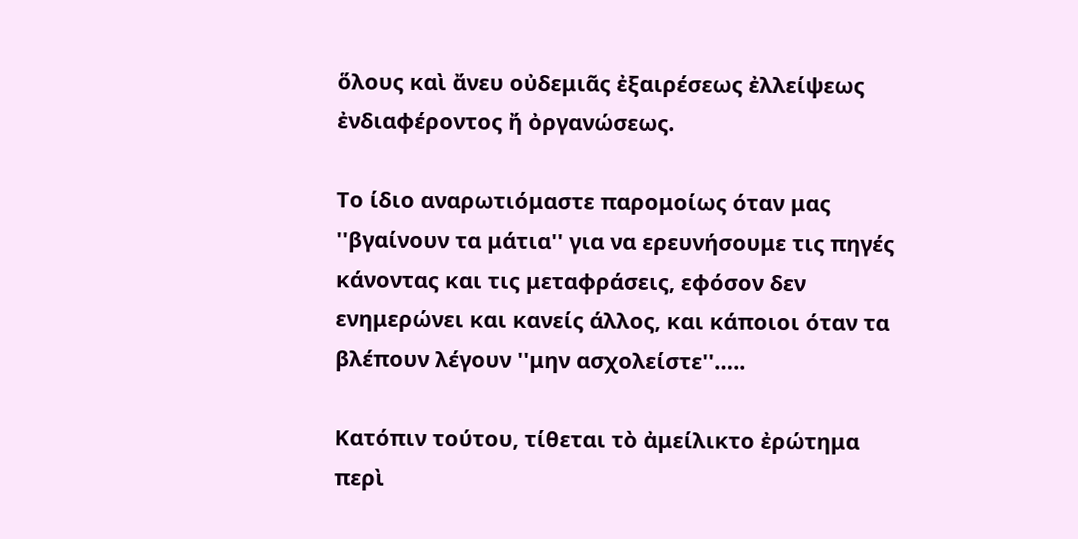ὅλους καὶ ἄνευ οὐδεμιᾶς ἐξαιρέσεως ἐλλείψεως ἐνδιαφέροντος ἤ ὀργανώσεως.

Το ίδιο αναρωτιόμαστε παρομοίως όταν μας ''βγαίνουν τα μάτια'' για να ερευνήσουμε τις πηγές κάνοντας και τις μεταφράσεις, εφόσον δεν ενημερώνει και κανείς άλλος, και κάποιοι όταν τα βλέπουν λέγουν ''μην ασχολείστε''…..

Κατόπιν τούτου, τίθεται τὸ ἀμείλικτο ἐρώτημα περὶ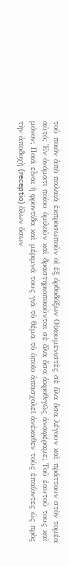τοῦ ποιόν ἀπὸ παλαιὰ ἐκπροσωποῦν οἱ ἐξ ὀρθοδόξων Οἰκουμενιστὲς σὲ ὅλα ὅσα λέγουν καὶ πράττουν στὸν τομέα αὐτό; Ἐν ὀνόματι ποίου ὁμιλοῦν καὶ δραστηριοποιοῦνται σὲ ὅλα ὅσα ἀκροθιγῶς ἀναφέραμε; Τοῦ ἑαυτοῦ τους καὶ μόνον; Ποιά εἶναι ἡ φροντίδα καὶ μέριμνά τους γιὰ τὸ θέμα τὸ ὁποῖο ἀπασχολεῖ ἀνέκαθεν τοὺς ἐπαΐοντες ὡς πρὸς τὴν ἀποδοχὴ (receptio) ὅλων ὅσων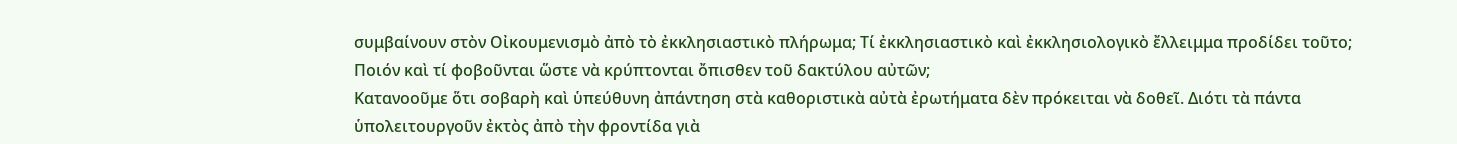συμβαίνουν στὸν Οἰκουμενισμὸ ἀπὸ τὸ ἐκκλησιαστικὸ πλήρωμα; Τί ἐκκλησιαστικὸ καὶ ἐκκλησιολογικὸ ἔλλειμμα προδίδει τοῦτο; Ποιόν καὶ τί φοβοῦνται ὥστε νὰ κρύπτονται ὄπισθεν τοῦ δακτύλου αὐτῶν;
Κατανοοῦμε ὅτι σοβαρὴ καὶ ὑπεύθυνη ἀπάντηση στὰ καθοριστικὰ αὐτὰ ἐρωτήματα δὲν πρόκειται νὰ δοθεῖ. Διότι τὰ πάντα ὑπολειτουργοῦν ἐκτὸς ἀπὸ τὴν φροντίδα γιὰ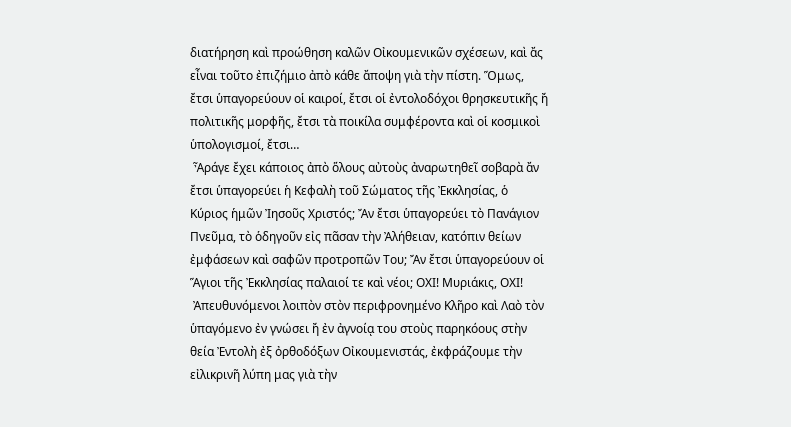διατήρηση καὶ προώθηση καλῶν Οἰκουμενικῶν σχέσεων, καὶ ἄς εἶναι τοῦτο ἐπιζήμιο ἀπὸ κάθε ἄποψη γιὰ τὴν πίστη. Ὅμως, ἔτσι ὑπαγορεύουν οἱ καιροί, ἔτσι οἱ ἐντολοδόχοι θρησκευτικῆς ἤ πολιτικῆς μορφῆς, ἔτσι τὰ ποικίλα συμφέροντα καὶ οἱ κοσμικοὶ ὑπολογισμοί, ἔτσι…
 Ἆράγε ἔχει κάποιος ἀπὸ ὅλους αὐτοὺς ἀναρωτηθεῖ σοβαρὰ ἄν ἔτσι ὑπαγορεύει ἡ Κεφαλὴ τοῦ Σώματος τῆς Ἐκκλησίας, ὁ Κύριος ἡμῶν Ἰησοῦς Χριστός; Ἄν ἔτσι ὑπαγορεύει τὸ Πανάγιον Πνεῦμα, τὸ ὁδηγοῦν εἰς πᾶσαν τὴν Ἀλήθειαν, κατόπιν θείων ἐμφάσεων καὶ σαφῶν προτροπῶν Του; Ἄν ἔτσι ὑπαγορεύουν οἱ Ἅγιοι τῆς Ἐκκλησίας παλαιοί τε καὶ νέοι; ΟΧΙ! Μυριάκις, ΟΧΙ!
 Ἀπευθυνόμενοι λοιπὸν στὸν περιφρονημένο Κλῆρο καὶ Λαὸ τὸν ὑπαγόμενο ἐν γνώσει ἤ ἐν ἀγνοίᾳ του στοὺς παρηκόους στὴν θεία Ἐντολὴ ἐξ ὀρθοδόξων Οἰκουμενιστάς, ἐκφράζουμε τὴν εἰλικρινῆ λύπη μας γιὰ τὴν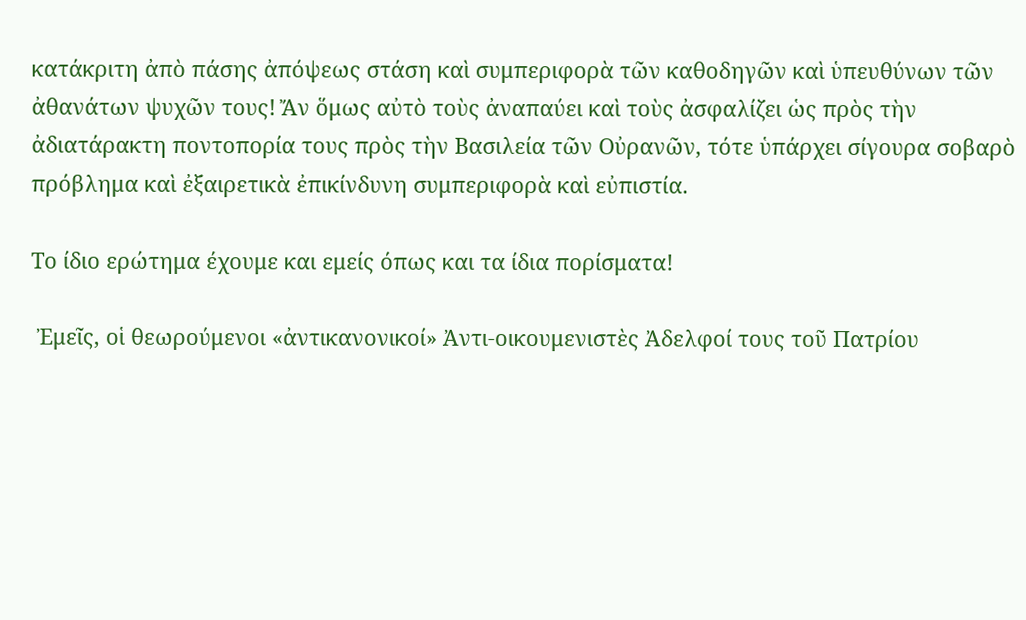κατάκριτη ἀπὸ πάσης ἀπόψεως στάση καὶ συμπεριφορὰ τῶν καθοδηγῶν καὶ ὑπευθύνων τῶν ἀθανάτων ψυχῶν τους! Ἄν ὅμως αὐτὸ τοὺς ἀναπαύει καὶ τοὺς ἀσφαλίζει ὡς πρὸς τὴν ἀδιατάρακτη ποντοπορία τους πρὸς τὴν Βασιλεία τῶν Οὐρανῶν, τότε ὑπάρχει σίγουρα σοβαρὸ πρόβλημα καὶ ἐξαιρετικὰ ἐπικίνδυνη συμπεριφορὰ καὶ εὐπιστία.

Το ίδιο ερώτημα έχουμε και εμείς όπως και τα ίδια πορίσματα!

 Ἐμεῖς, οἱ θεωρούμενοι «ἀντικανονικοί» Ἀντι-οικουμενιστὲς Ἀδελφοί τους τοῦ Πατρίου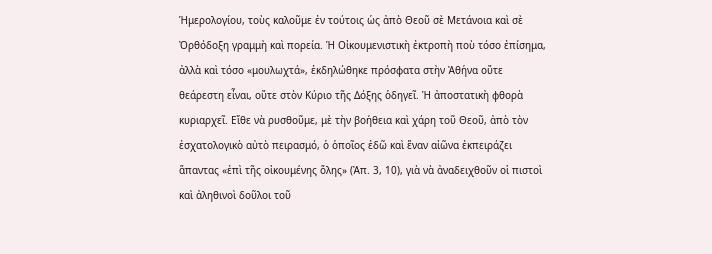Ἡμερολογίου, τοὺς καλοῦμε ἐν τούτοις ὡς ἀπὸ Θεοῦ σὲ Μετάνοια καὶ σὲ Ὀρθόδοξη γραμμὴ καὶ πορεία. Ἡ Οἰκουμενιστικὴ ἐκτροπὴ ποὺ τόσο ἐπίσημα, ἀλλὰ καὶ τόσο «μουλωχτά», ἐκδηλώθηκε πρόσφατα στὴν Ἀθήνα οὔτε θεάρεστη εἶναι, οὔτε στὸν Κύριο τῆς Δόξης ὁδηγεῖ. Ἡ ἀποστατικὴ φθορὰ κυριαρχεῖ. Εἴθε νὰ ρυσθοῦμε, μὲ τὴν βοήθεια καὶ χάρη τοῦ Θεοῦ, ἀπὸ τὸν ἐσχατολογικὸ αὐτὸ πειρασμό, ὁ ὁποῖος ἐδῶ καὶ ἕναν αἰῶνα ἐκπειράζει ἅπαντας «ἐπὶ τῆς οἰκουμένης ὅλης» (Ἀπ. 3, 10), γιὰ νὰ ἀναδειχθοῦν οἱ πιστοὶ καὶ ἀληθινοὶ δοῦλοι τοῦ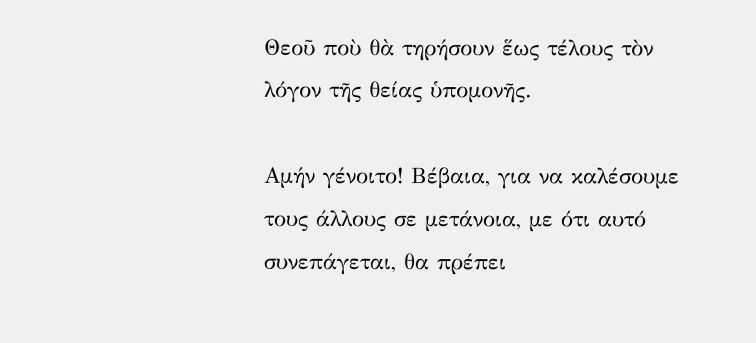Θεοῦ ποὺ θὰ τηρήσουν ἕως τέλους τὸν λόγον τῆς θείας ὑπομονῆς.

Αμήν γένοιτο! Βέβαια, για να καλέσουμε τους άλλους σε μετάνοια, με ότι αυτό συνεπάγεται, θα πρέπει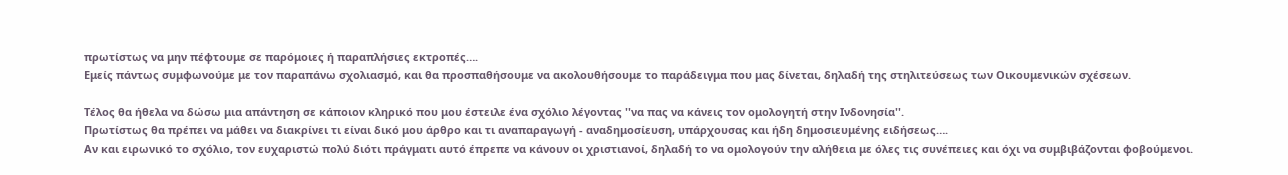πρωτίστως να μην πέφτουμε σε παρόμοιες ή παραπλήσιες εκτροπές….
Εμείς πάντως συμφωνούμε με τον παραπάνω σχολιασμό, και θα προσπαθήσουμε να ακολουθήσουμε το παράδειγμα που μας δίνεται, δηλαδή της στηλιτεύσεως των Οικουμενικών σχέσεων.

Τέλος θα ήθελα να δώσω μια απάντηση σε κάποιον κληρικό που μου έστειλε ένα σχόλιο λέγοντας ''να πας να κάνεις τον ομολογητή στην Ινδονησία''.
Πρωτίστως θα πρέπει να μάθει να διακρίνει τι είναι δικό μου άρθρο και τι αναπαραγωγή - αναδημοσίευση, υπάρχουσας και ήδη δημοσιευμένης ειδήσεως….
Αν και ειρωνικό το σχόλιο, τον ευχαριστώ πολύ διότι πράγματι αυτό έπρεπε να κάνουν οι χριστιανοί, δηλαδή το να ομολογούν την αλήθεια με όλες τις συνέπειες και όχι να συμβιβάζονται φοβούμενοι.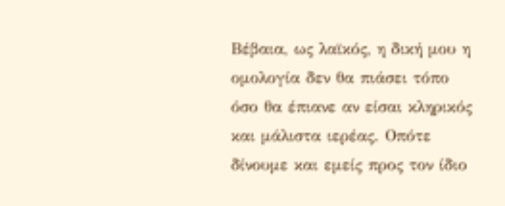Βέβαια, ως λαϊκός, η δική μου η ομολογία δεν θα πιάσει τόπο όσο θα έπιανε αν είσαι κληρικός και μάλιστα ιερέας. Οπότε δίνουμε και εμείς προς τον ίδιο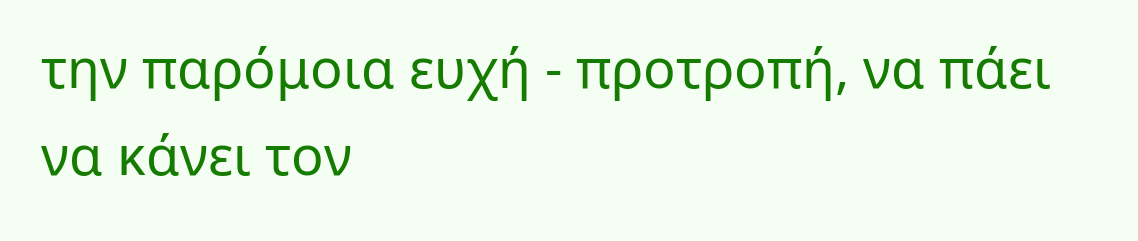την παρόμοια ευχή - προτροπή, να πάει να κάνει τον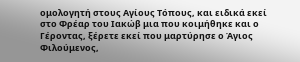ομολογητή στους Αγίους Τόπους, και ειδικά εκεί στο Φρέαρ του Ιακώβ μια που κοιμήθηκε και ο Γέροντας, ξέρετε εκεί που μαρτύρησε ο Άγιος Φιλούμενος,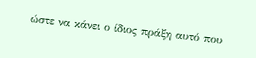ώστε να κάνει ο ίδιος πράξη αυτό που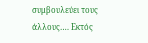συμβουλεύει τους άλλους…. Εκτός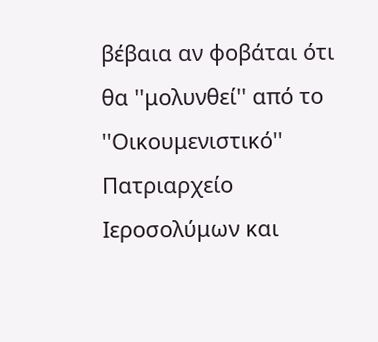βέβαια αν φοβάται ότι θα ''μολυνθεί'' από το ''Οικουμενιστικό'' Πατριαρχείο Ιεροσολύμων και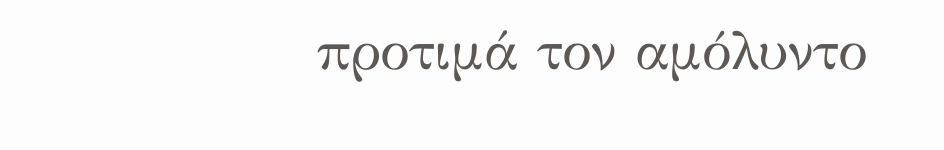προτιμά τον αμόλυντο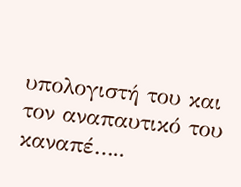υπολογιστή του και τον αναπαυτικό του καναπέ…..